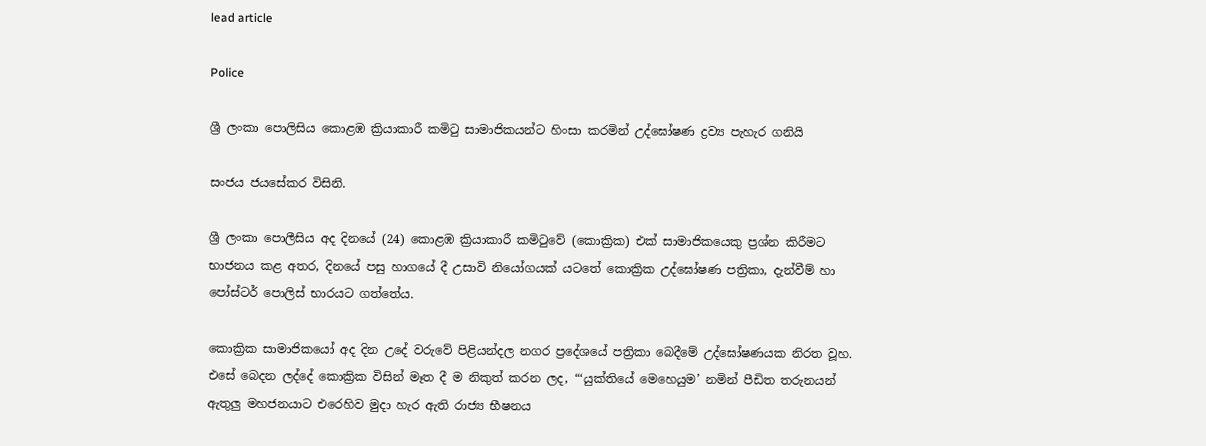lead article

Police

ශ්‍රී ලංකා පොලිසිය කොළඹ ක්‍රියාකාරී කමිටු සාමාජිකයන්ට හිංසා කරමින් උද්ඝෝෂණ ද්‍රව්‍ය පැහැර ගනියි

සංජය ජයසේකර විසිනි.

ශ්‍රී ලංකා පොලීසිය අද දිනයේ (24) කොළඹ ක්‍රියාකාරී කමිටුවේ (කොක්‍රික) එක් සාමාජිකයෙකු ප්‍රශ්න කිරීමට භාජනය කළ අතර, දිනයේ පසු හාගයේ දී උසාවි නියෝගයක් යටතේ කොක්‍රික උද්ඝෝෂණ පත්‍රිකා, දැන්වීම් හා පෝස්ටර් පොලිස් භාරයට ගත්තේය.

කොක්‍රික සාමාජිකයෝ අද දින උදේ වරුවේ පිළියන්දල නගර ප්‍රදේශයේ පත්‍රිකා බෙදීමේ උද්ඝෝෂණයක නිරත වූහ. එසේ බෙදන ලද්දේ කොක්‍රික විසින් මෑත දී ම නිකුත් කරන ලද, “‘යුක්තියේ මෙහෙයුම’ නමින් පීඩිත තරුනයන් ඇතුලු මහජනයාට එරෙහිව මුදා හැර ඇති රාජ්‍ය භීෂනය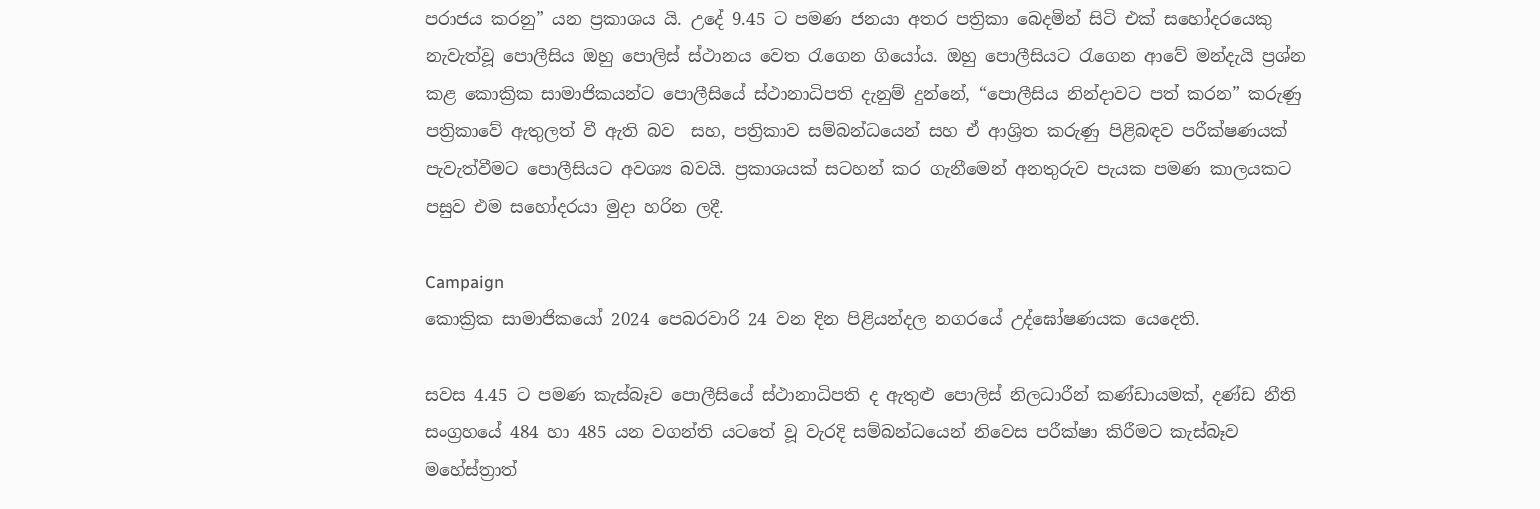පරාජය කරනු” යන ප්‍රකාශය යි. උදේ 9.45 ට පමණ ජනයා අතර පත්‍රිකා බෙදමින් සිටි එක් සහෝදරයෙකු නැවැත්වූ පොලීසිය ඔහු පොලිස් ස්ථානය වෙත රැගෙන ගියෝය. ඔහු පොලීසියට රැගෙන ආවේ මන්දැයි ප්‍රශ්න කළ කොක්‍රික සාමාජිකයන්ට පොලීසියේ ස්ථානාධිපති දැනුම් දුන්නේ, “පොලීසිය නින්දාවට පත් කරන” කරුණු පත්‍රිකාවේ ඇතුලත් වී ඇති බව  සහ, පත්‍රිකාව සම්බන්ධයෙන් සහ ඒ ආශ්‍රිත කරුණු පිළිබඳව පරීක්ෂණයක් පැවැත්වීමට පොලීසියට අවශ්‍ය බවයි. ප්‍රකාශයක් සටහන් කර ගැනීමෙන් අනතුරුව පැයක පමණ කාලයකට පසුව එම සහෝදරයා මුදා හරින ලදී.

Campaign
කොක්‍රික සාමාජිකයෝ 2024 පෙබරවාරි 24 වන දින පිළියන්දල නගරයේ උද්ඝෝෂණයක යෙදෙති.

සවස 4.45 ට පමණ කැස්බෑව පොලීසියේ ස්ථානාධිපති ද ඇතුළු පොලිස් නිලධාරීන් කණ්ඩායමක්, දණ්ඩ නීති සංග්‍රහයේ 484 හා 485 යන වගන්ති යටතේ වූ වැරදි සම්බන්ධයෙන් නිවෙස පරීක්ෂා කිරීමට කැස්බෑව මහේස්ත්‍රාත්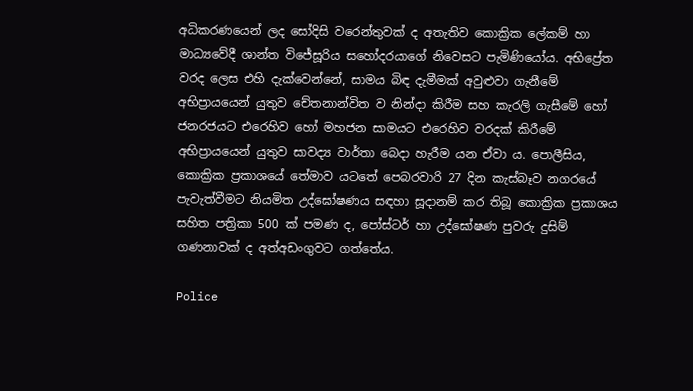අධිකරණයෙන් ලද සෝදිසි වරෙන්තුවක් ද අතැතිව කොක්‍රික ලේකම් හා මාධ්‍යවේදී ශාන්ත විජේසූරිය සහෝදරයාගේ නිවෙසට පැමිණියෝය. අභිප්‍රේත වරද ලෙස එහි දැක්වෙන්නේ, සාමය බිඳ දැමීමක් අවුළුවා ගැනීමේ අභිප්‍රායයෙන් යුතුව චේතනාන්විත ව නින්දා කිරීම සහ කැරලි ගැසීමේ හෝ ජනරජයට එරෙහිව හෝ මහජන සාමයට එරෙහිව වරදක් කිරීමේ අභිප්‍රායයෙන් යුතුව සාවද්‍ය වාර්තා බෙදා හැරීම යන ඒවා ය. පොලීසිය, කොක්‍රික ප්‍රකාශයේ තේමාව යටතේ පෙබරවාරි 27 දින කැස්බෑව නගරයේ පැවැත්වීමට නියමිත උද්ඝෝෂණය සඳහා සූදානම් කර තිබූ කොක්‍රික ප්‍රකාශය සහිත පත්‍රිකා 500 ක් පමණ ද, පෝස්ටර් හා උද්ඝෝෂණ පුවරු දුසිම් ගණනාවක් ද අත්අඩංගුවට ගත්තේය.

Police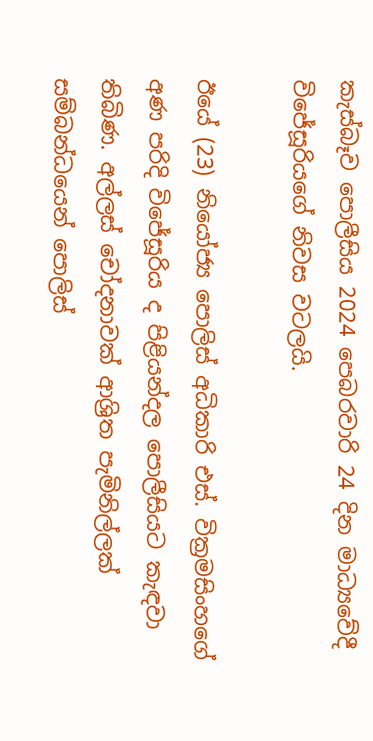කැස්බෑව පොලීසිය 2024 පෙබරවාරි 24 දින මාධ්‍යවේදී විජේසූරියගේ නිවස වටලයි.

ඊයේ (23) නියෝජ්‍ය පොලිස් අධිකාරි එස්. වික්‍රමසිංහගේ අණ පරිදි විජේසූරිය ද පිළියන්දල පොලීසියට කැඳවා තිබිණ. අල්ලස් චෝදනාවක් ආශ්‍රිත පැමිනිල්ලක් සම්බන්ධයෙන් පොලිස්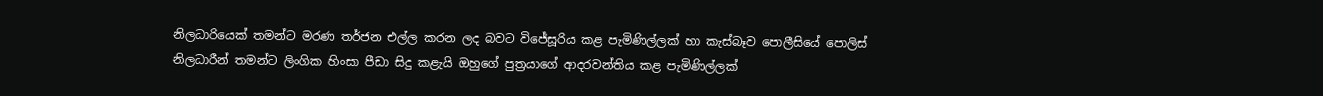නිලධාරියෙක් තමන්ට මරණ තර්ජන එල්ල කරන ලද බවට විජේසූරිය කළ පැමිණිල්ලක් හා කැස්බෑව පොලීසියේ පොලිස් නිලධාරීන් තමන්ට ලිංගික හිංසා පීඩා සිදු කළැයි ඔහුගේ පුත්‍රයාගේ ආදරවන්තිය කළ පැමිණිල්ලක්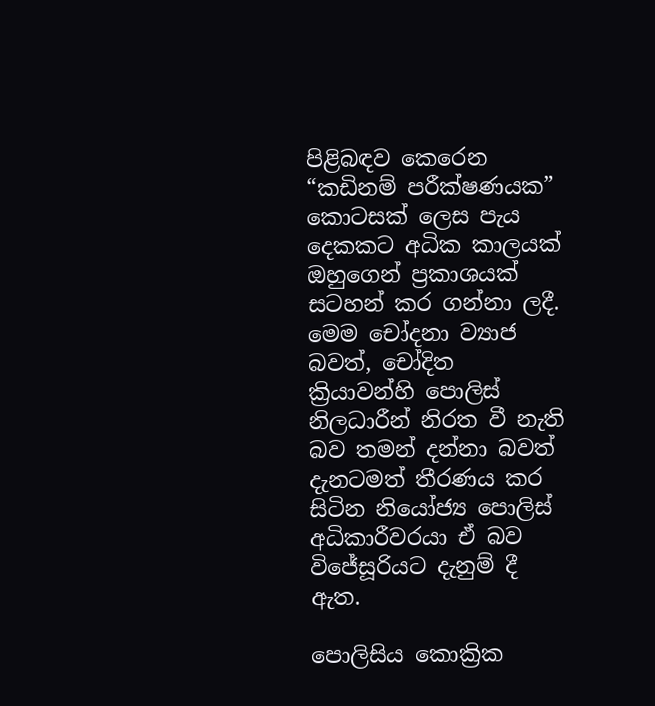පිළිබඳව කෙරෙන “කඩිනම් පරීක්ෂණයක” කොටසක් ලෙස පැය දෙකකට අධික කාලයක් ඔහුගෙන් ප්‍රකාශයක් සටහන් කර ගන්නා ලදී. මෙම චෝදනා ව්‍යාජ බවත්, චෝදිත ක්‍රියාවන්හි පොලිස් නිලධාරීන් නිරත වී නැති බව තමන් දන්නා බවත් දැනටමත් තීරණය කර සිටින නියෝජ්‍ය පොලිස් අධිකාරීවරයා ඒ බව විජේසූරියට දැනුම් දී ඇත.

පොලිසිය කොක්‍රික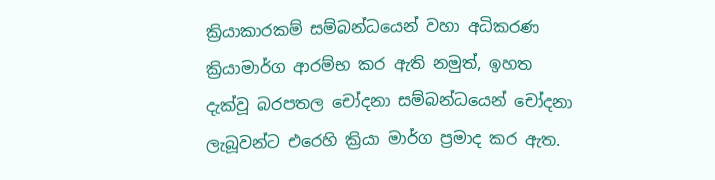ක්‍රියාකාරකම් සම්බන්ධයෙන් වහා අධිකරණ ක්‍රියාමාර්ග ආරම්භ කර ඇති නමුත්, ඉහත දැක්වූ බරපතල චෝදනා සම්බන්ධයෙන් චෝදනා ලැබූවන්ට එරෙහි ක්‍රියා මාර්ග ප්‍රමාද කර ඇත.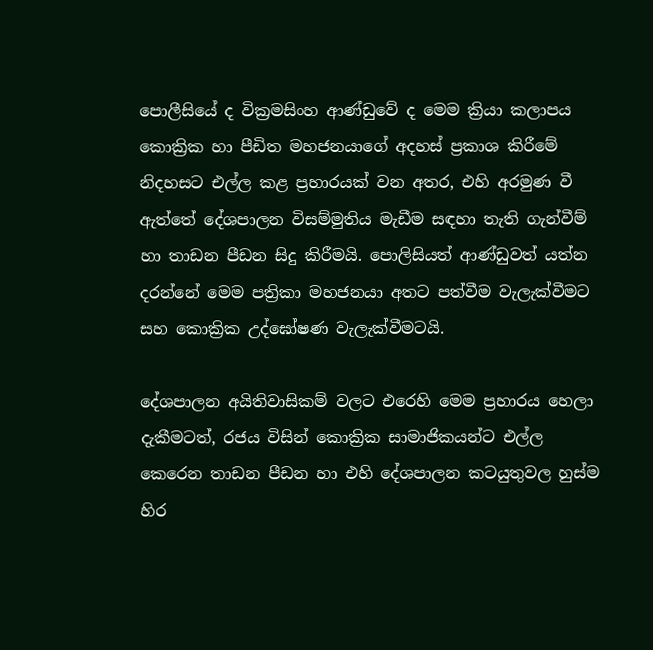පොලීසියේ ද වික්‍රමසිංහ ආණ්ඩුවේ ද මෙම ක්‍රියා කලාපය කොක්‍රික හා පීඩිත මහජනයාගේ අදහස් ප්‍රකාශ කිරීමේ නිදහසට එල්ල කළ ප්‍රහාරයක් වන අතර, එහි අරමුණ වී ඇත්තේ දේශපාලන විසම්මුතිය මැඩීම සඳහා තැති ගැන්වීම් හා තාඩන පීඩන සිදු කිරීමයි. පොලිසියත් ආණ්ඩුවත් යත්න දරන්නේ මෙම පත්‍රිකා මහජනයා අතට පත්වීම වැලැක්වීමට සහ කොක්‍රික උද්ඝෝෂණ වැලැක්වීමටයි.

දේශපාලන අයිතිවාසිකම් වලට එරෙහි මෙම ප්‍රහාරය හෙලා දැකීමටත්, රජය විසින් කොක්‍රික සාමාජිකයන්ට එල්ල කෙරෙන තාඩන පීඩන හා එහි දේශපාලන කටයුතුවල හුස්ම හිර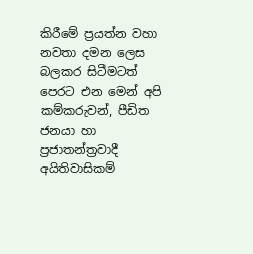කිරීමේ ප්‍රයත්න වහා නවතා දමන ලෙස බලකර සිටීමටත් පෙරට එන මෙන් අපි කම්කරුවන්, පීඩිත ජනයා හා ප්‍රජාතන්ත්‍රවාදී අයිතිවාසිකම්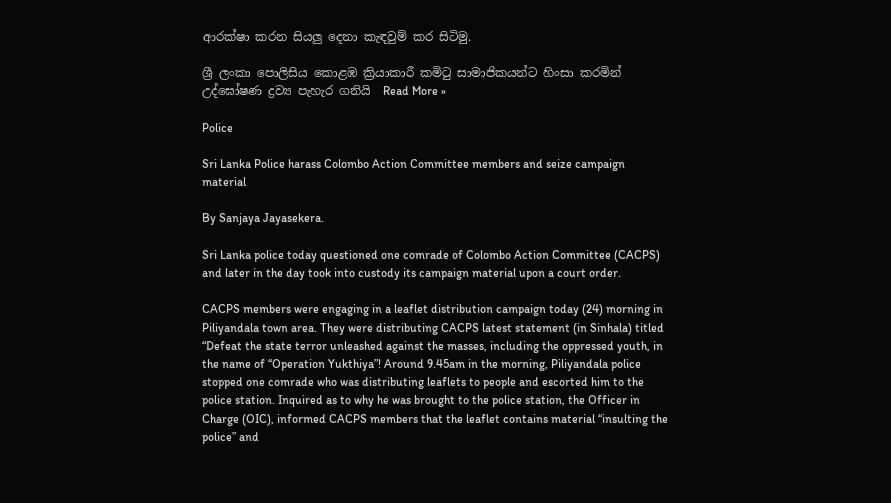ආරක්ෂා කරන සියලු දෙනා කැඳවුම් කර සිටිමු.

ශ්‍රී ලංකා පොලිසිය කොළඹ ක්‍රියාකාරී කමිටු සාමාජිකයන්ට හිංසා කරමින් උද්ඝෝෂණ ද්‍රව්‍ය පැහැර ගනියි  Read More »

Police

Sri Lanka Police harass Colombo Action Committee members and seize campaign material

By Sanjaya Jayasekera.

Sri Lanka police today questioned one comrade of Colombo Action Committee (CACPS) and later in the day took into custody its campaign material upon a court order.

CACPS members were engaging in a leaflet distribution campaign today (24) morning in Piliyandala town area. They were distributing CACPS latest statement (in Sinhala) titled “Defeat the state terror unleashed against the masses, including the oppressed youth, in the name of “Operation Yukthiya”! Around 9.45am in the morning, Piliyandala police stopped one comrade who was distributing leaflets to people and escorted him to the police station. Inquired as to why he was brought to the police station, the Officer in Charge (OIC), informed CACPS members that the leaflet contains material “insulting the police” and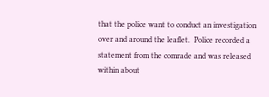that the police want to conduct an investigation over and around the leaflet.  Police recorded a statement from the comrade and was released within about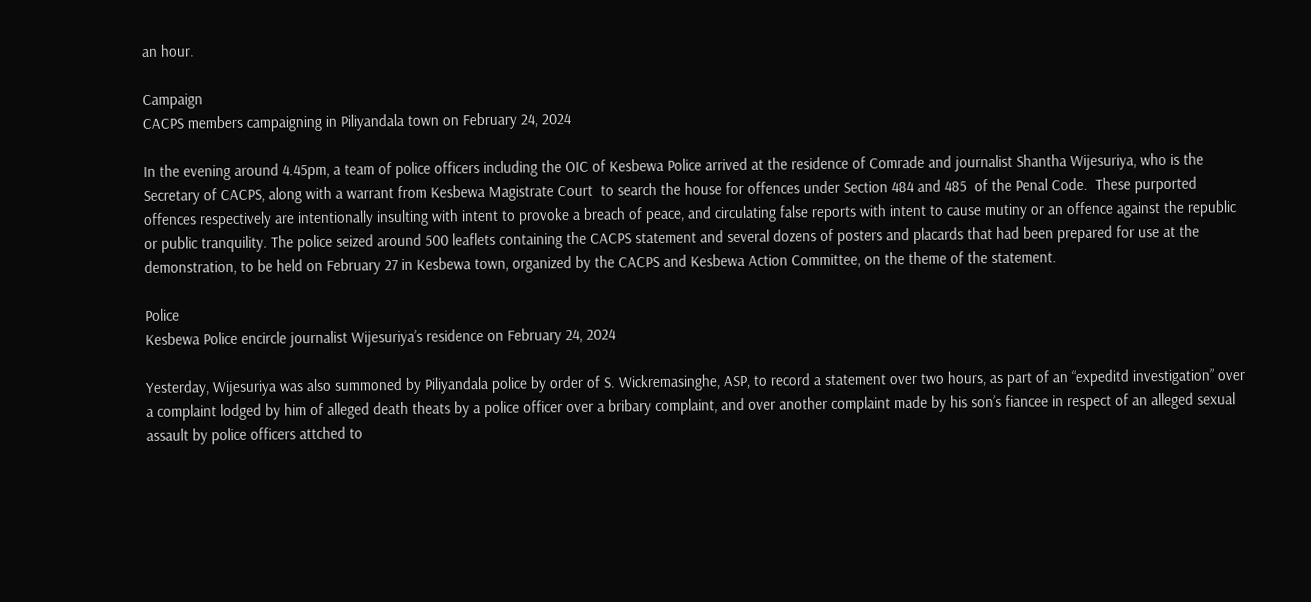an hour.

Campaign
CACPS members campaigning in Piliyandala town on February 24, 2024

In the evening around 4.45pm, a team of police officers including the OIC of Kesbewa Police arrived at the residence of Comrade and journalist Shantha Wijesuriya, who is the Secretary of CACPS, along with a warrant from Kesbewa Magistrate Court  to search the house for offences under Section 484 and 485  of the Penal Code.  These purported offences respectively are intentionally insulting with intent to provoke a breach of peace, and circulating false reports with intent to cause mutiny or an offence against the republic or public tranquility. The police seized around 500 leaflets containing the CACPS statement and several dozens of posters and placards that had been prepared for use at the demonstration, to be held on February 27 in Kesbewa town, organized by the CACPS and Kesbewa Action Committee, on the theme of the statement.

Police
Kesbewa Police encircle journalist Wijesuriya’s residence on February 24, 2024

Yesterday, Wijesuriya was also summoned by Piliyandala police by order of S. Wickremasinghe, ASP, to record a statement over two hours, as part of an “expeditd investigation” over a complaint lodged by him of alleged death theats by a police officer over a bribary complaint, and over another complaint made by his son’s fiancee in respect of an alleged sexual assault by police officers attched to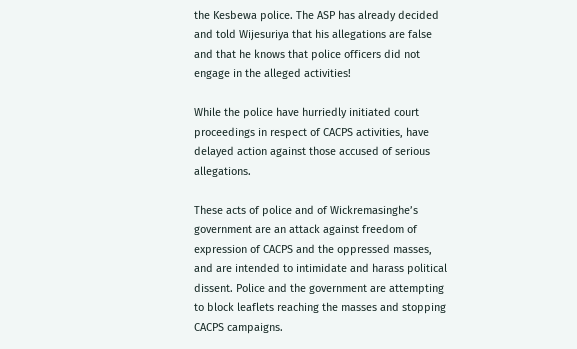the Kesbewa police. The ASP has already decided and told Wijesuriya that his allegations are false and that he knows that police officers did not engage in the alleged activities!

While the police have hurriedly initiated court proceedings in respect of CACPS activities, have delayed action against those accused of serious allegations.

These acts of police and of Wickremasinghe’s government are an attack against freedom of expression of CACPS and the oppressed masses, and are intended to intimidate and harass political dissent. Police and the government are attempting to block leaflets reaching the masses and stopping CACPS campaigns.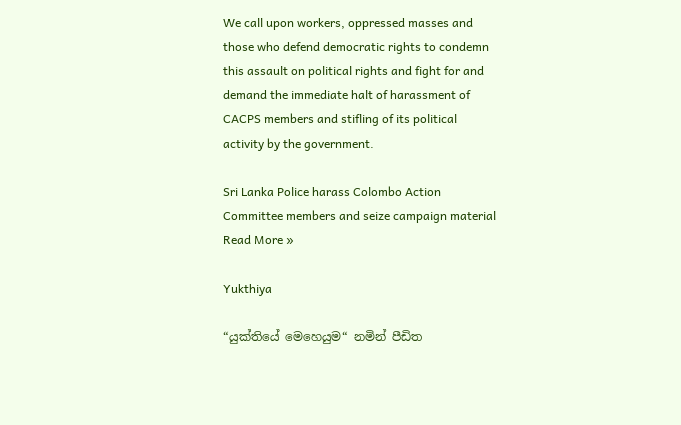We call upon workers, oppressed masses and those who defend democratic rights to condemn this assault on political rights and fight for and demand the immediate halt of harassment of CACPS members and stifling of its political activity by the government.

Sri Lanka Police harass Colombo Action Committee members and seize campaign material  Read More »

Yukthiya

“යුක්තියේ මෙහෙයුම“ නමින් පීඩිත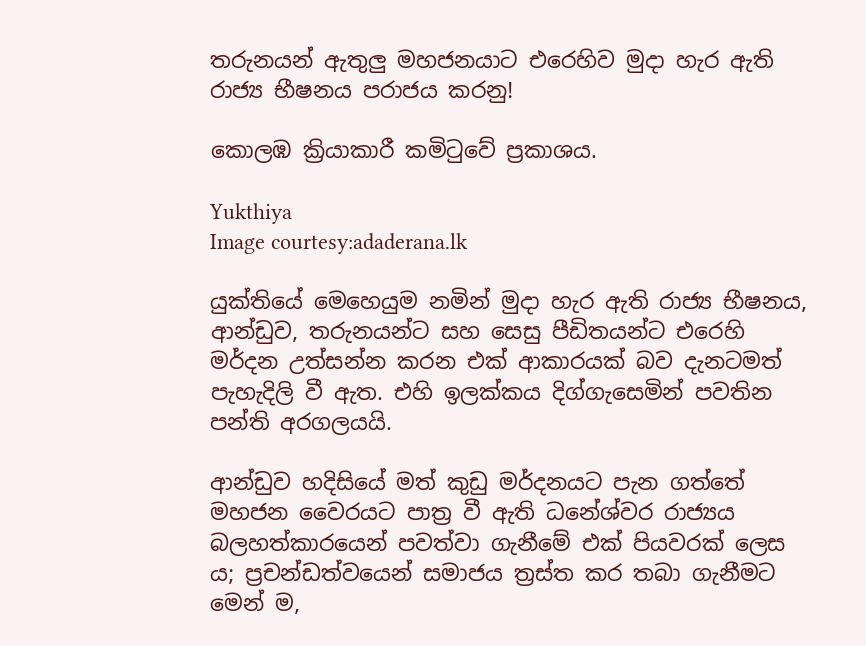තරුනයන් ඇතුලු මහජනයාට එරෙහිව මුදා හැර ඇති රාජ්‍ය භීෂනය පරාජය කරනු!

කොලඹ ක්‍රියාකාරී කමිටුවේ ප්‍රකාශය.

Yukthiya
Image courtesy:adaderana.lk

යුක්තියේ මෙහෙයුම නමින් මුදා හැර ඇති රාජ්‍ය භීෂනය, ආන්ඩුව, තරුනයන්ට සහ සෙසු පීඩිතයන්ට එරෙහි මර්දන උත්සන්න කරන එක් ආකාරයක් බව දැනටමත් පැහැදිලි වී ඇත. එහි ඉලක්කය දිග්ගැසෙමින් පවතින පන්ති අරගලයයි.

ආන්ඩුව හදිසියේ මත් කුඩු මර්දනයට පැන ගත්තේ මහජන වෛරයට පාත්‍ර වී ඇති ධනේශ්වර රාජ්‍යය බලහත්කාරයෙන් පවත්වා ගැනීමේ එක් පියවරක් ලෙස ය; ප්‍රචන්ඩත්වයෙන් සමාජය ත්‍රස්ත කර තබා ගැනීමට මෙන් ම,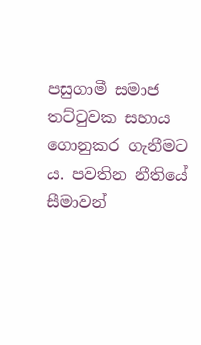පසුගාමී සමාජ තට්ටුවක සහාය ගොනුකර ගැනීමට ය. පවතින නීතියේ සීමාවන්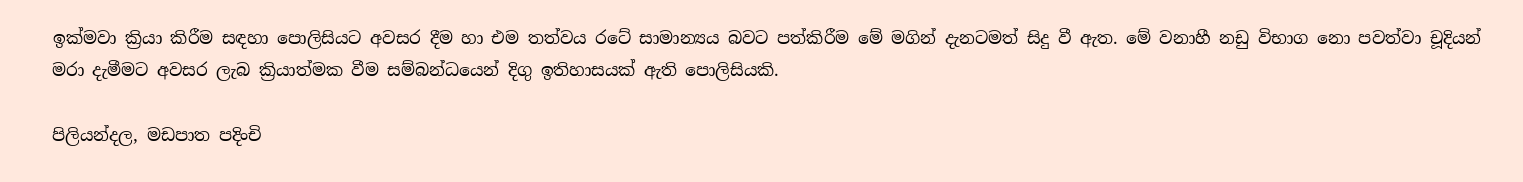ඉක්මවා ක්‍රියා කිරීම සඳහා පොලිසියට අවසර දීම හා එම තත්වය රටේ සාමාන්‍යය බවට පත්කිරීම මේ මගින් දැනටමත් සිදු වී ඇත. මේ වනාහී නඩු විභාග නො පවත්වා චූදියන් මරා දැමීමට අවසර ලැබ ක්‍රියාත්මක වීම සම්බන්ධයෙන් දිගු ඉතිහාසයක් ඇති පොලිසියකි.

පිලියන්දල, මඩපාත පදිංචි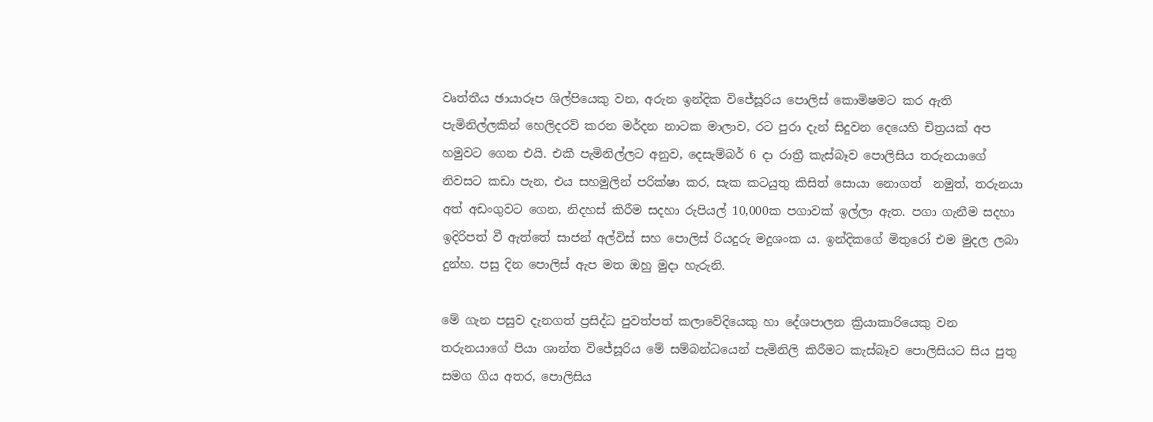වෘත්තීය ඡායාරූප ශිල්පියෙකු වන, අරුන ඉන්දික විජේසූරිය පොලිස් කොමිෂමට කර ඇති පැමිනිල්ලකින් හෙලිදරව් කරන මර්දන නාටක මාලාව, රට පුරා දැන් සිදුවන දෙයෙහි චිත්‍රයක් අප හමුවට ගෙන එයි. එකී පැමිනිල්ලට අනුව, දෙසැම්බර් 6 දා රාත්‍රී කැස්බෑව පොලිසිය තරුනයාගේ නිවසට කඩා පැන, එය සහමුලින් පරික්ෂා කර, සැක කටයුතු කිසිත් සොයා නොගත්  නමුත්, තරුනයා අත් අඩංගුවට ගෙන, නිදහස් කිරීම සදහා රුපියල් 10,000ක පගාවක් ඉල්ලා ඇත. පගා ගැනීම සදහා ඉදිරිපත් වී ඇත්තේ සාජන් අල්විස් සහ පොලිස් රියදුරු මදුශංක ය. ඉන්දිකගේ මිතුරෝ එම මුදල ලබා දුන්හ. පසු දින පොලිස් ඇප මත ඔහු මුදා හැරුනි.

මේ ගැන පසුව දැනගත් ප්‍රසිද්ධ පුවත්පත් කලාවේදියෙකු හා දේශපාලන ක්‍රියාකාරියෙකු වන තරුනයාගේ පියා ශාන්ත විජේසූරිය මේ සම්බන්ධයෙන් පැමිනිලි කිරීමට කැස්බෑව පොලිසියට සිය පුතු සමග ගිය අතර, පොලිසිය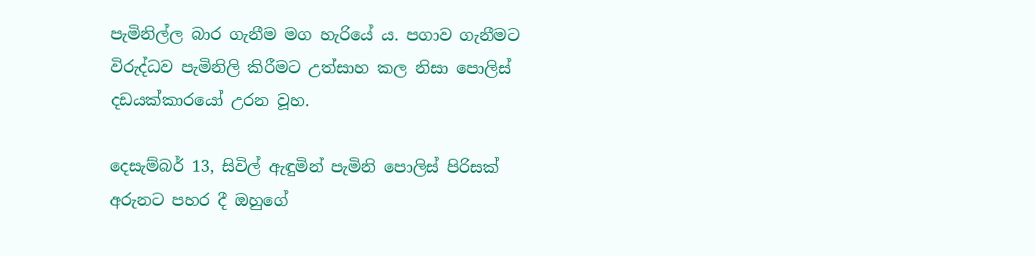පැමිනිල්ල බාර ගැනීම මග හැරියේ ය. පගාව ගැනීමට විරුද්ධව පැමිනිලි කිරීමට උත්සාහ කල නිසා පොලිස් දඩයක්කාරයෝ උරන වූහ.

දෙසැම්බර් 13, සිවිල් ඇඳුමින් පැමිනි පොලිස් පිරිසක් අරුනට පහර දී ඔහුගේ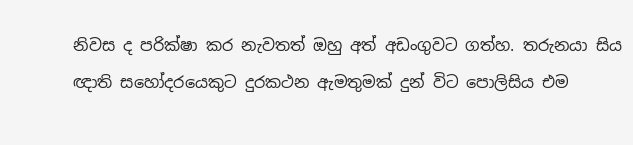නිවස ද පරික්ෂා කර නැවතත් ඔහු අත් අඩංගුවට ගත්හ. තරුනයා සිය ඥාති සහෝදරයෙකුට දුරකථන ඇමතුමක් දුන් විට පොලිසිය එම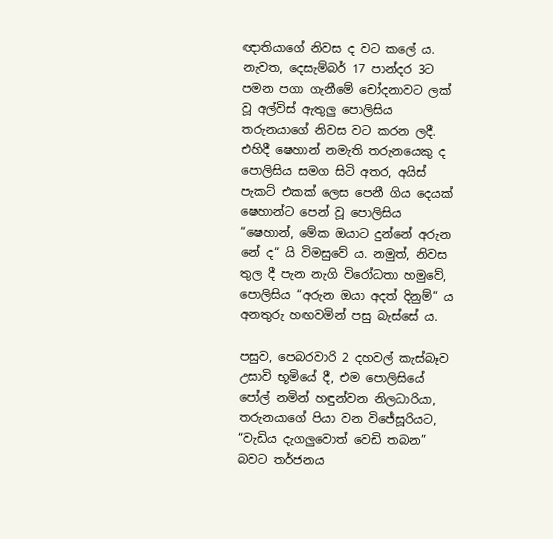ඥාතියාගේ නිවස ද වට කලේ ය. නැවත, දෙසැම්බර් 17 පාන්දර 3ට පමන පගා ගැනීමේ චෝදනාවට ලක් වූ අල්විස් ඇතුලු පොලිසිය තරුනයාගේ නිවස වට කරන ලදී. එහිදී ෂෙහාන් නමැති තරුනයෙකු ද පොලිසිය සමග සිටි අතර, අයිස් පැකට් එකක් ලෙස පෙනී ගිය දෙයක් ෂෙහාන්ට පෙන් වූ පොලිසිය “ෂෙහාන්, මේක ඔයාට දුන්නේ අරුන නේ ද“ යි විමසුවේ ය. නමුත්, නිවස තුල දී පැන නැගි විරෝධතා හමුවේ, පොලිසිය “අරුන ඔයා අදත් දිනුම්“ ය අනතුරු හඟවමින් පසු බැස්සේ ය.

පසුව, පෙබරවාරි 2 දහවල් කැස්බෑව උසාවි භූමියේ දී, එම පොලිසියේ පෝල් නමින් හඳුන්වන නිලධාරියා, තරුනයාගේ පියා වන විජේසූරියට, “වැඩිය දැගලුවොත් වෙඩි තබන” බවට තර්ජනය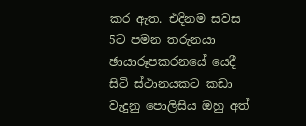කර ඇත. එදිනම සවස 5ට පමන තරුනයා ඡායාරූපකරනයේ යෙදී සිටි ස්ථානයකට කඩා වැදුනු පොලිසිය ඔහු අත්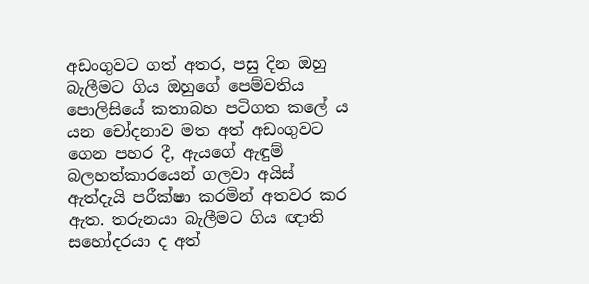අඩංගුවට ගත් අතර, පසු දින ඔහු බැලීමට ගිය ඔහුගේ පෙම්වතිය පොලිසියේ කතාබහ පටිගත කලේ ය යන චෝදනාව මත අත් අඩංගුවට ගෙන පහර දී, ඇයගේ ඇඳුම් බලහත්කාරයෙන් ගලවා අයිස් ඇත්දැයි පරීක්ෂා කරමින් අතවර කර ඇත. තරුනයා බැලීමට ගිය ඥාති සහෝදරයා ද අත්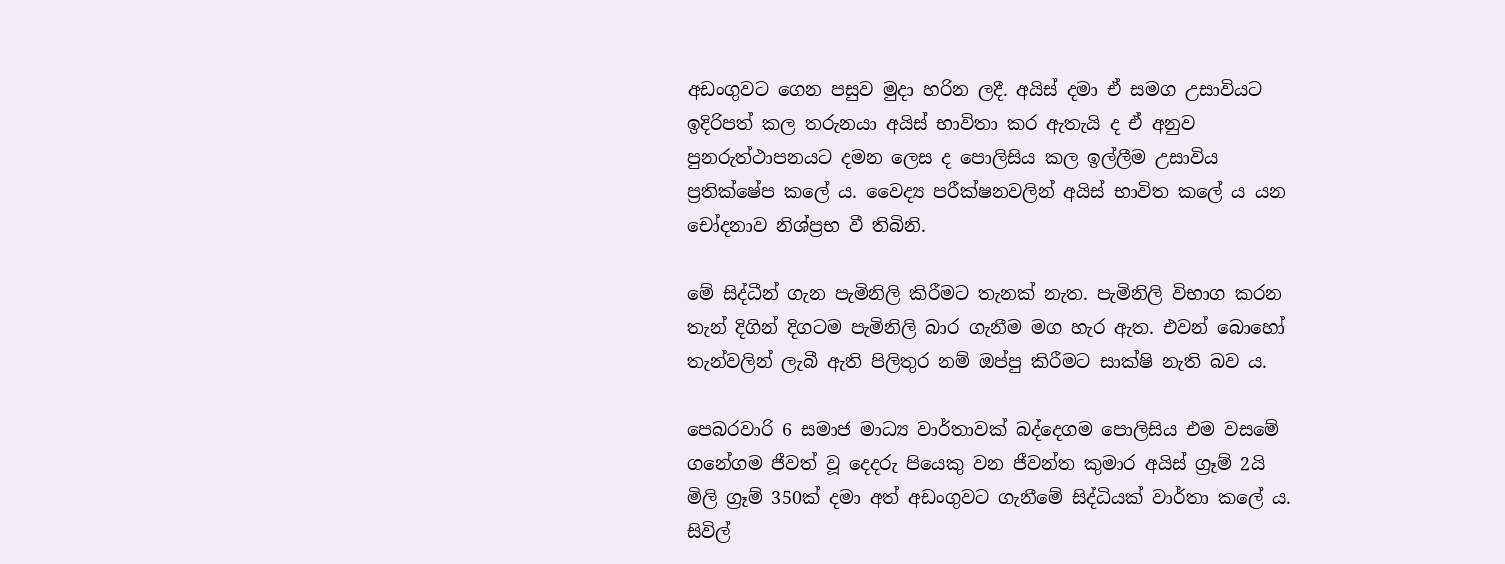අඩංගුවට ගෙන පසුව මුදා හරින ලදී. අයිස් දමා ඒ සමග උසාවියට ඉදිරිපත් කල තරුනයා අයිස් භාවිතා කර ඇතැයි ද ඒ අනුව පුනරුත්ථාපනයට දමන ලෙස ද පොලිසිය කල ඉල්ලීම උසාවිය ප්‍රතික්ෂේප කලේ ය. වෛද්‍ය පරීක්ෂනවලින් අයිස් භාවිත කලේ ය යන චෝදනාව නිශ්ප්‍රභ වී තිබිනි.

මේ සිද්ධීන් ගැන පැමිනිලි කිරීමට තැනක් නැත. පැමිනිලි විභාග කරන තැන් දිගින් දිගටම පැමිනිලි බාර ගැනීම මග හැර ඇත. එවන් බොහෝ තැන්වලින් ලැබී ඇති පිලිතුර නම් ඔප්පු කිරීමට සාක්ෂි නැති බව ය.

පෙබරවාරි 6 සමාජ මාධ්‍ය වාර්තාවක් බද්දෙගම පොලිසිය එම වසමේ ගනේගම ජීවත් වූ දෙදරු පියෙකු වන ජීවන්ත කුමාර අයිස් ග්‍රෑම් 2යි මිලි ග්‍රෑම් 350ක් දමා අත් අඩංගුවට ගැනීමේ සිද්ධියක් වාර්තා කලේ ය. සිවිල්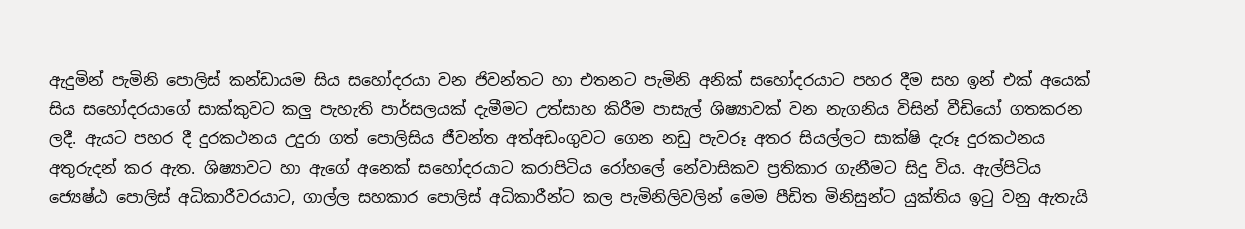ඇදුමින් පැමිනි පොලිස් කන්ඩායම සිය සහෝදරයා වන ජිවන්තට හා එතනට පැමිනි අනික් සහෝදරයාට පහර දීම සහ ඉන් එක් අයෙක් සිය සහෝදරයාගේ සාක්කුවට කලු පැහැති පාර්සලයක් දැමීමට උත්සාහ කිරීම පාසැල් ශිෂ්‍යාවක් වන නැගනිය විසින් වීඩියෝ ගතකරන ලදී. ඇයට පහර දී දුරකථනය උදුරා ගත් පොලිසිය ජීවන්ත අත්අඩංගුවට ගෙන නඩු පැවරූ අතර සියල්ලට සාක්ෂි දැරූ දුරකථනය අතුරුදන් කර ඇත. ශිෂ්‍යාවට හා ඇගේ අනෙක් සහෝදරයාට කරාපිටිය රෝහලේ නේවාසිකව ප්‍රතිකාර ගැනීමට සිදු විය. ඇල්පිටිය ජ්‍යෙෂ්ඨ පොලිස් අධිකාරීවරයාට, ගාල්ල සහකාර පොලිස් අධිකාරීන්ට කල පැමිනිලිවලින් මෙම පීඩිත මිනිසුන්ට යුක්තිය ඉටු වනු ඇතැයි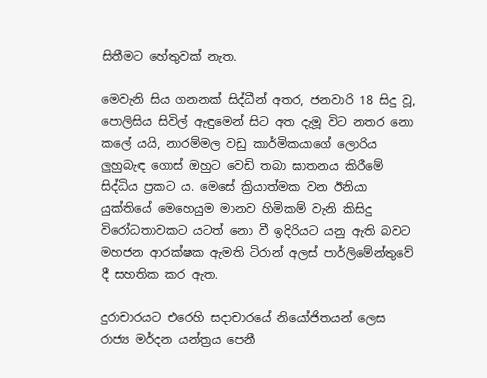සිතීමට හේතුවක් නැත.

මෙවැනි සිය ගනනක් සිද්ධීන් අතර, ජනවාරි 18 සිදු වූ, පොලිසිය සිවිල් ඇඳුමෙන් සිට අත දැමූ විට නතර නො කලේ යයි, නාරම්මල වඩු කාර්මිකයාගේ ලොරිය ලුහුබැඳ ගොස් ඔහුට වෙඩි තබා ඝාතනය කිරීමේ සිද්ධිය ප්‍රකට ය. මෙසේ ක්‍රියාත්මක වන ඊනියා යුක්තියේ මෙහෙයුම මානව හිමිකම් වැනි කිසිදු විරෝධතාවකට යටත් නො වී ඉදිරියට යනු ඇති බවට මහජන ආරක්ෂක ඇමති ටිරාන් අලස් පාර්ලිමේන්තුවේ දී සහතික කර ඇත.

දුරාචාරයට එරෙහි සදාචාරයේ නියෝජිතයන් ලෙස රාජ්‍ය මර්දන යන්ත්‍රය පෙනී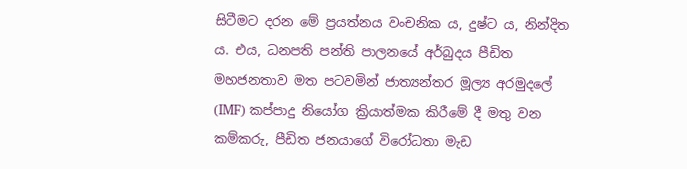සිටීමට දරන මේ ප්‍රයත්නය වංචනික ය, දුෂ්ට ය, නින්දිත ය. එය, ධනපති පන්ති පාලනයේ අර්බුදය පීඩිත මහජනතාව මත පටවමින් ජාත්‍යන්තර මූල්‍ය අරමුදලේ (IMF) කප්පාදු නියෝග ක්‍රියාත්මක කිරීමේ දී මතු වන කම්කරු, පීඩිත ජනයාගේ විරෝධතා මැඩ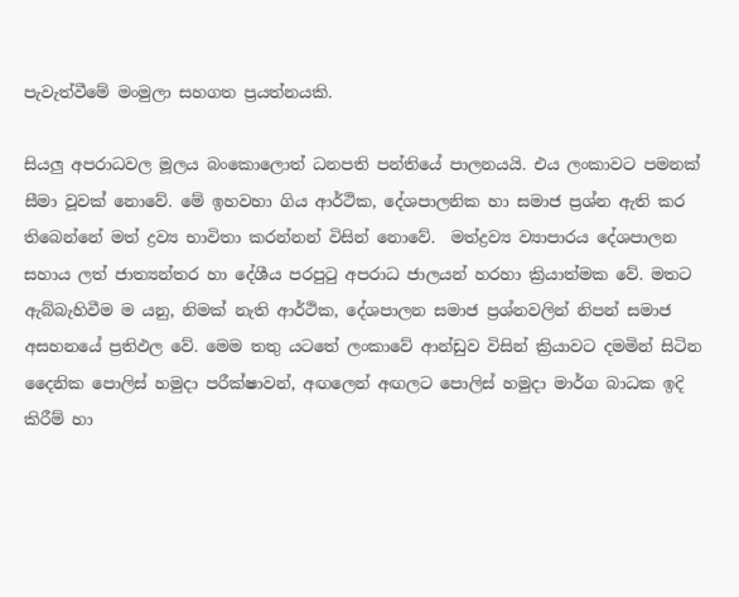පැවැත්වීමේ මංමුලා සහගත ප්‍රයත්නයකි.

සියලු අපරාධවල මූලය බංකොලොත් ධනපති පන්තියේ පාලනයයි. එය ලංකාවට පමනක් සීමා වූවක් නොවේ. මේ ඉහවහා ගිය ආර්ථික, දේශපාලනික හා සමාජ ප්‍රශ්න ඇති කර තිබෙන්නේ මත් ද්‍රව්‍ය භාවිතා කරන්නන් විසින් නොවේ.  මත්ද්‍රව්‍ය ව්‍යාපාරය දේශපාලන සහාය ලත් ජාත්‍යන්තර හා දේශීය පරපුටු අපරාධ ජාලයන් හරහා ක්‍රියාත්මක වේ. මතට ඇබ්බැහිවීම ම යනු, නිමක් නැති ආර්ථික, දේශපාලන සමාජ ප්‍රශ්නවලින් නිපන් සමාජ අසහනයේ ප්‍රතිඵල වේ. මෙම තතු යටතේ ලංකාවේ ආන්ඩුව විසින් ක්‍රියාවට දමමින් සිටින දෛනික පොලිස් හමුදා පරීක්ෂාවන්, අඟලෙන් අඟලට පොලිස් හමුදා මාර්ග බාධක ඉදි කිරීම් හා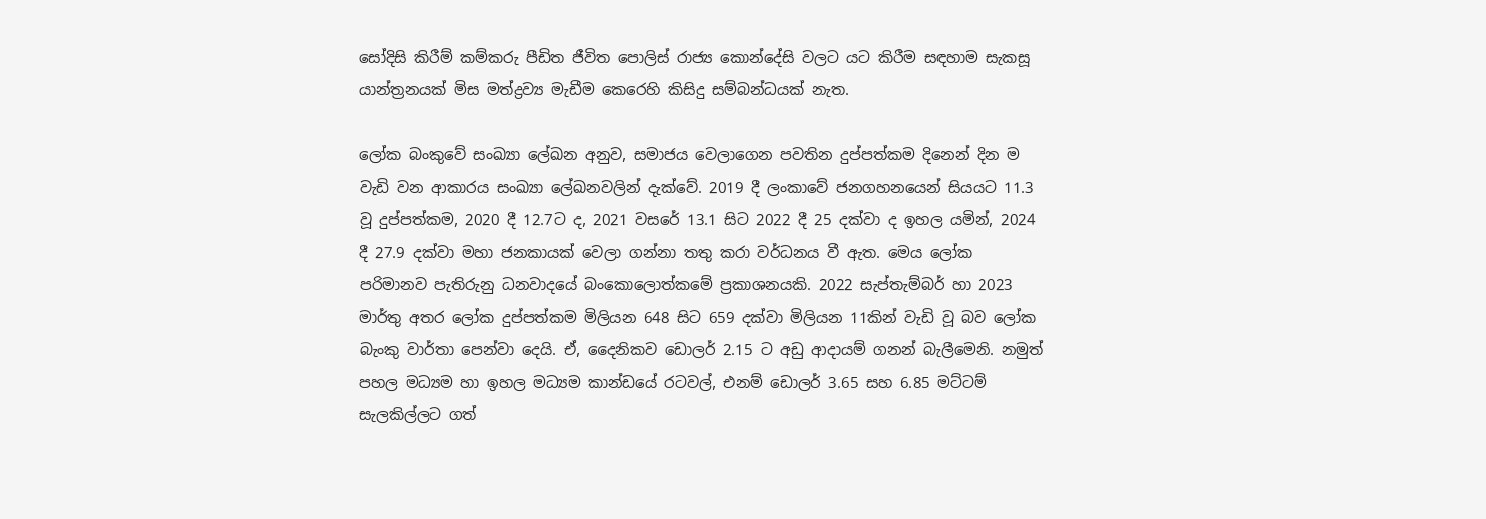සෝදිසි කිරීම් කම්කරු පීඩිත ජීවිත පොලිස් රාජ්‍ය කොන්දේසි වලට යට කිරීම සඳහාම සැකසූ යාන්ත්‍රනයක් මිස මත්ද්‍රව්‍ය මැඩීම කෙරෙහි කිසිදු සම්බන්ධයක් නැත.

ලෝක බංකුවේ සංඛ්‍යා ලේඛන අනුව, සමාජය වෙලාගෙන පවතින දුප්පත්කම දිනෙන් දින ම වැඩි වන ආකාරය සංඛ්‍යා ලේඛනවලින් දැක්වේ. 2019 දී ලංකාවේ ජනගහනයෙන් සියයට 11.3 වූ දුප්පත්කම, 2020 දී 12.7ට ද, 2021 වසරේ 13.1 සිට 2022 දී 25 දක්වා ද ඉහල යමින්, 2024 දී 27.9 දක්වා මහා ජනකායක් වෙලා ගන්නා තතු කරා වර්ධනය වී ඇත. මෙය ලෝක පරිමානව පැතිරුනු ධනවාදයේ බංකොලොත්කමේ ප්‍රකාශනයකි. 2022 සැප්තැම්බර් හා 2023 මාර්තු අතර ලෝක දුප්පත්කම මිලියන 648 සිට 659 දක්වා මිලියන 11කින් වැඩි වූ බව ලෝක බැංකු වාර්තා පෙන්වා දෙයි. ඒ, දෛනිකව ඩොලර් 2.15 ට අඩු ආදායම් ගනන් බැලීමෙනි. නමුත් පහල මධ්‍යම හා ඉහල මධ්‍යම කාන්ඩයේ රටවල්, එනම් ඩොලර් 3.65 සහ 6.85 මට්ටම් සැලකිල්ලට ගත්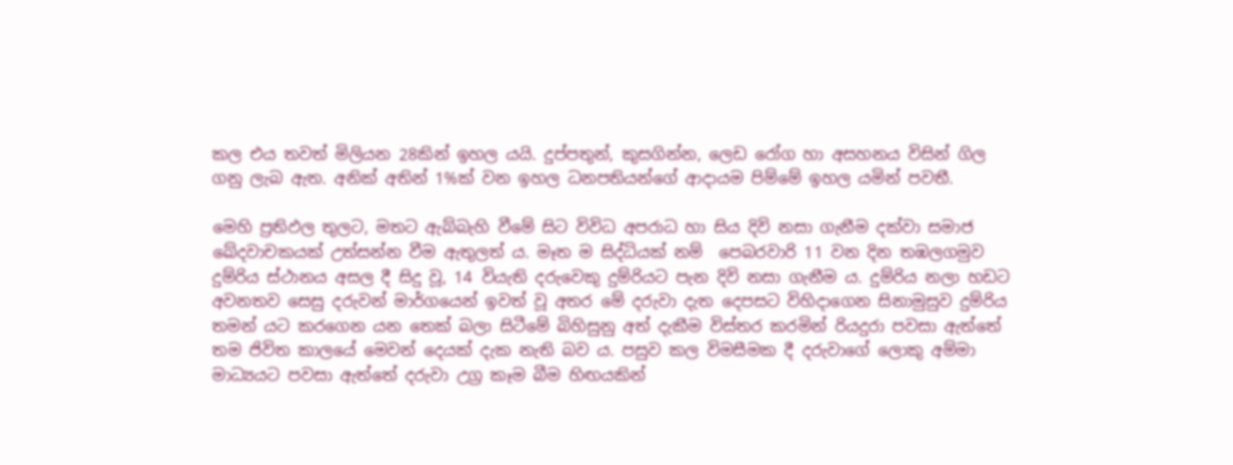කල එය තවත් මිලියන 28කින් ඉහල යයි. දුප්පතුන්, කුසගින්න, ලෙඩ රෝග හා අසහනය විසින් ගිල ගනු ලැබ ඇත. අනික් අතින් 1%ක් වන ඉහල ධනපතියන්ගේ ආදායම පිම්මේ ඉහල යමින් පවතී.

මෙහි ප්‍රතිඵල තුලට, මතට ඇබ්බැහි වීමේ සිට විවිධ අපරාධ හා සිය දිවි නසා ගැනීම දක්වා සමාජ ඛේදවාචකයක් උත්සන්න වීම ඇතුලත් ය. මෑත ම සිද්ධියක් නම්  පෙබරවාරි 11 වන දින තඹලගමුව දුම්රිය ස්ථානය අසල දී සිදු වූ, 14 වියැති දරුවෙකු දුම්රියට පැන දිවි නසා ගැනීම ය. දුම්රිය නලා හඩට අවනතව සෙසු දරුවන් මාර්ගයෙන් ඉවත් වූ අතර මේ දරුවා දැත දෙපසට විහිදාගෙන සිනාමුසුව දුම්රිය තමන් යට කරගෙන යන තෙක් බලා සිටීමේ බිහිසුනු අත් දැකීම විස්තර කරමින් රියදුරා පවසා ඇත්තේ තම ජිවිත කාලයේ මෙවන් දෙයක් දැක නැති බව ය‍. පසුව කල විමසීමක දී දරුවාගේ ලොකු අම්මා මාධ්‍යයට පවසා ඇත්තේ දරුවා උග්‍ර කෑම බීම හිඟයකින්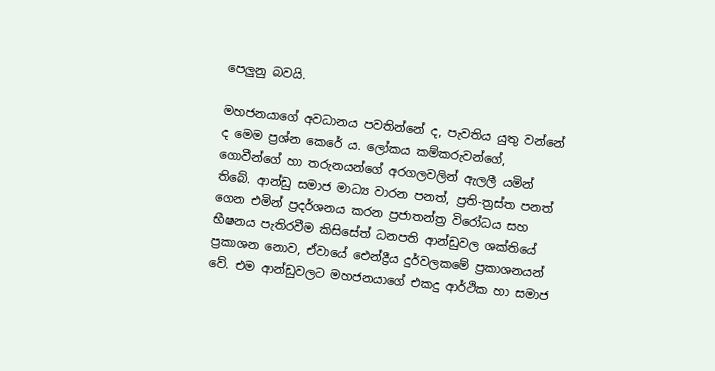පෙලුනු බවයි.

මහජනයාගේ අවධානය පවතින්නේ ද, පැවතිය යුතු වන්නේ ද මෙම ප්‍රශ්න කෙරේ ය. ලෝකය කම්කරුවන්ගේ, ගොවීන්ගේ හා තරුනයන්ගේ අරගලවලින් ඇලලී යමින් තිබේ. ආන්ඩු සමාජ මාධ්‍ය වාරන පනත්, ප්‍රති-ත්‍රස්ත පනත් ගෙන එමින් ප්‍රදර්ශනය කරන ප්‍රජාතන්ත්‍ර විරෝධය සහ භීෂනය පැතිරවීම කිසිසේත් ධනපති ආන්ඩුවල ශක්තියේ ප්‍රකාශන නොව, ඒවායේ ඓන්ද්‍රීය දුර්වලකමේ ප්‍රකාශනයන් වේ. එම ආන්ඩුවලට මහජනයාගේ එකදු ආර්ථික හා සමාජ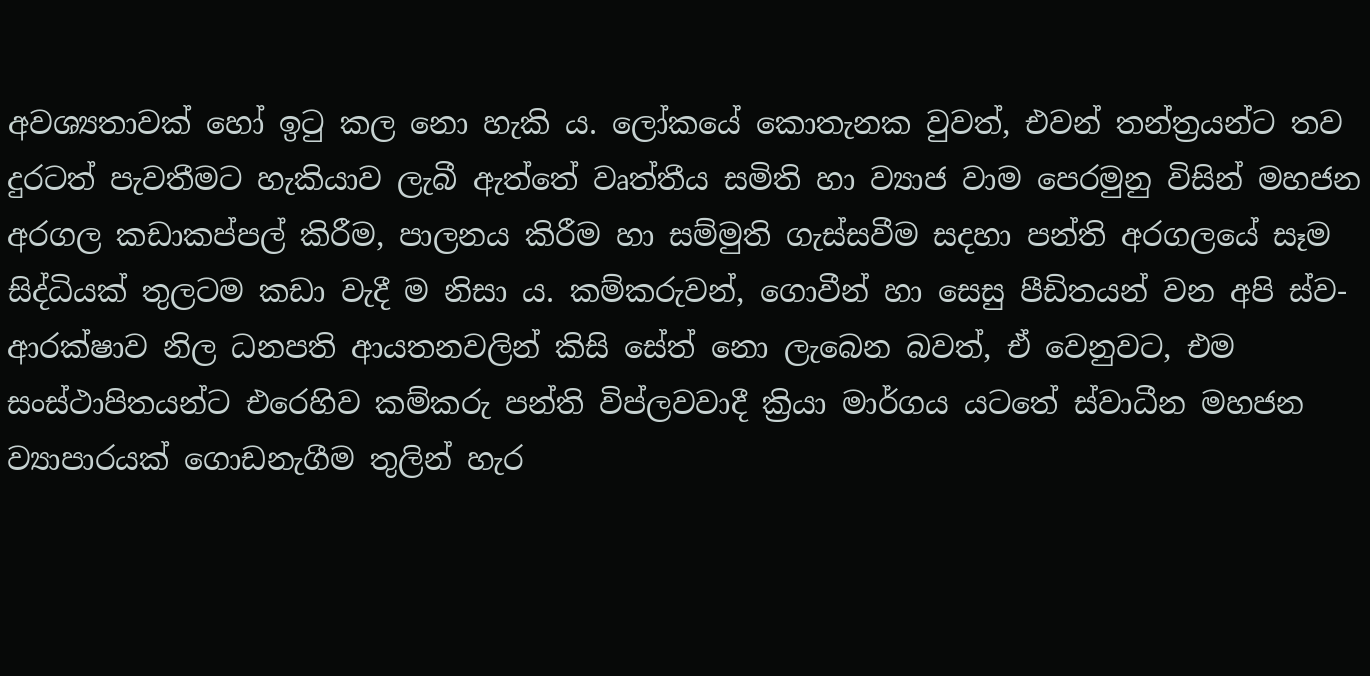අවශ්‍යතාවක් හෝ ඉටු කල නො හැකි ය. ලෝකයේ කොතැනක වුවත්, එවන් තන්ත්‍රයන්ට තව දුරටත් පැවතීමට හැකියාව ලැබී ඇත්තේ වෘත්තීය සමිති හා ව්‍යාජ වාම පෙරමුනු විසින් මහජන අරගල කඩාකප්පල් කිරීම, පාලනය කිරීම හා සම්මුති ගැස්සවීම සදහා පන්ති අරගලයේ සෑම සිද්ධියක් තුලටම කඩා වැදී ම නිසා ය. කම්කරුවන්, ගොවීන් හා සෙසු පීඩිතයන් වන අපි ස්ව-ආරක්ෂාව නිල ධනපති ආයතනවලින් කිසි සේත් නො ලැබෙන බවත්, ඒ වෙනුවට, එම සංස්ථාපිතයන්ට එරෙහිව කම්කරු පන්ති විප්ලවවාදී ක්‍රියා මාර්ගය යටතේ ස්වාධීන මහජන ව්‍යාපාරයක් ගොඩනැගීම තුලින් හැර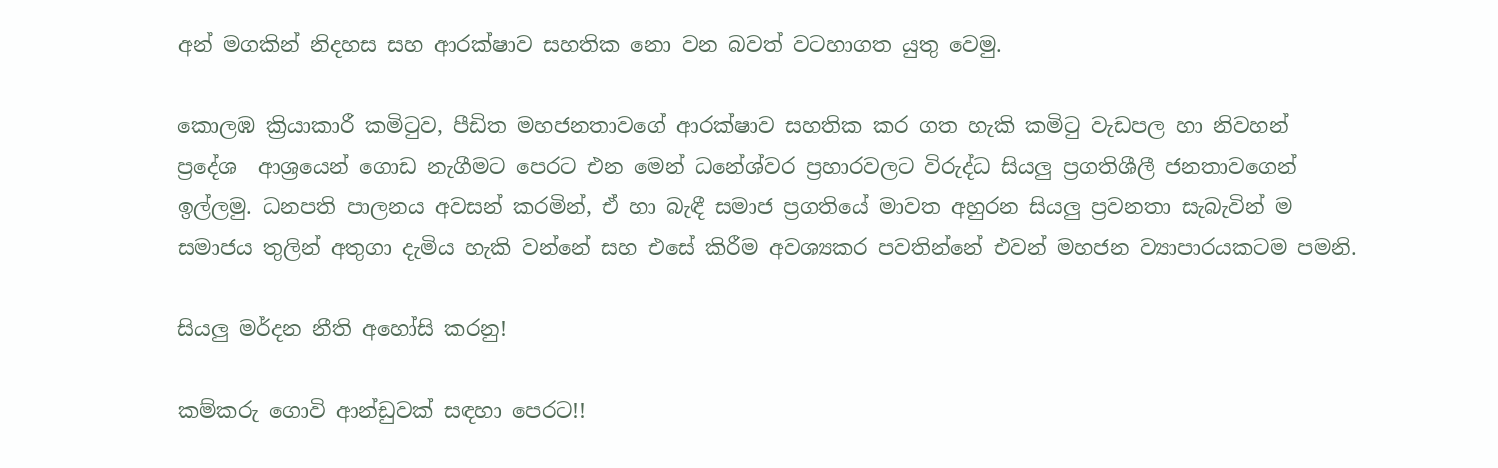අන් මගකින් නිදහස සහ ආරක්ෂාව සහතික නො වන බවත් වටහාගත යුතු වෙමු.

කොලඹ ක්‍රියාකාරී කමිටුව, පීඩිත මහජනතාවගේ ආරක්ෂාව සහතික කර ගත හැකි කමිටු වැඩපල හා නිවහන් ප්‍රදේශ  ආශ්‍රයෙන් ගොඩ නැගීමට පෙරට එන මෙන් ධනේශ්වර ප්‍රහාරවලට විරුද්ධ සියලු ප්‍රගතිශීලී ජනතාවගෙන් ඉල්ලමු. ධනපති පාලනය අවසන් කරමින්, ඒ හා බැඳී සමාජ ප්‍රගතියේ මාවත අහුරන සියලු ප්‍රවනතා සැබැවින් ම සමාජය තුලින් අතුගා දැමිය හැකි වන්නේ සහ එසේ කිරීම අවශ්‍යකර පවතින්නේ එවන් මහජන ව්‍යාපාරයකටම පමනි.

සියලු මර්දන නීති අහෝසි කරනු!

කම්කරු ගොවි ආන්ඩුවක් සඳහා පෙරට!!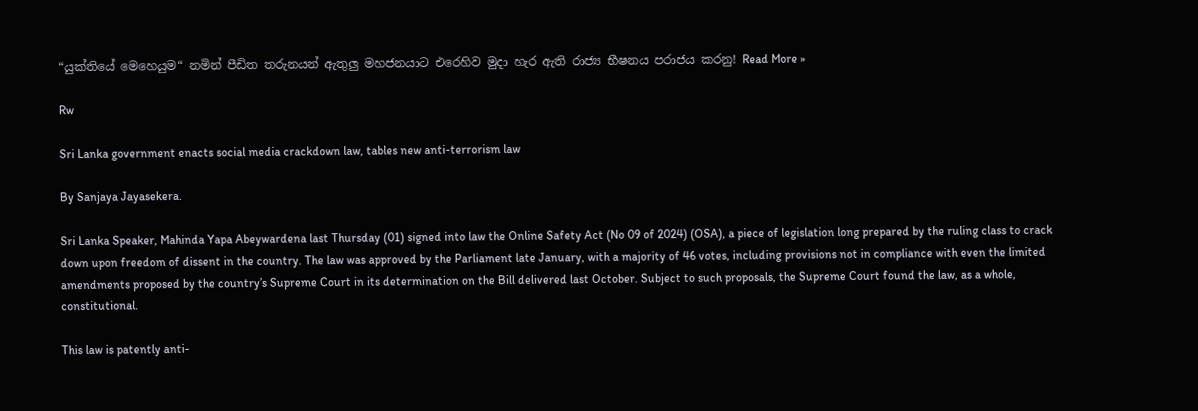“යුක්තියේ මෙහෙයුම“ නමින් පීඩිත තරුනයන් ඇතුලු මහජනයාට එරෙහිව මුදා හැර ඇති රාජ්‍ය භීෂනය පරාජය කරනු! Read More »

Rw

Sri Lanka government enacts social media crackdown law, tables new anti-terrorism law

By Sanjaya Jayasekera.

Sri Lanka Speaker, Mahinda Yapa Abeywardena last Thursday (01) signed into law the Online Safety Act (No 09 of 2024) (OSA), a piece of legislation long prepared by the ruling class to crack down upon freedom of dissent in the country. The law was approved by the Parliament late January, with a majority of 46 votes, including provisions not in compliance with even the limited amendments proposed by the country’s Supreme Court in its determination on the Bill delivered last October. Subject to such proposals, the Supreme Court found the law, as a whole, constitutional.

This law is patently anti-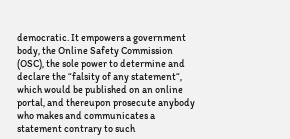democratic. It empowers a government body, the Online Safety Commission (OSC), the sole power to determine and declare the “falsity of any statement“, which would be published on an online portal, and thereupon prosecute anybody who makes and communicates a statement contrary to such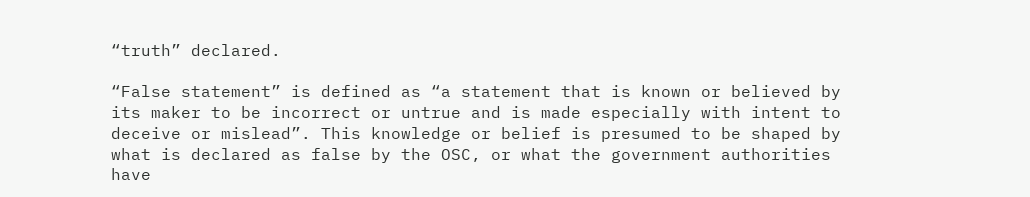“truth” declared.

“False statement” is defined as “a statement that is known or believed by its maker to be incorrect or untrue and is made especially with intent to deceive or mislead”. This knowledge or belief is presumed to be shaped by what is declared as false by the OSC, or what the government authorities have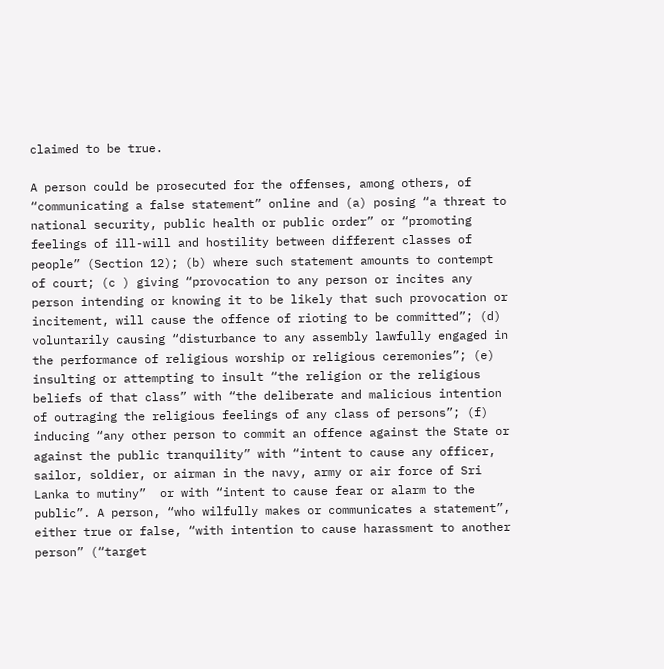claimed to be true.

A person could be prosecuted for the offenses, among others, of “communicating a false statement” online and (a) posing “a threat to national security, public health or public order” or “promoting feelings of ill-will and hostility between different classes of people” (Section 12); (b) where such statement amounts to contempt of court; (c ) giving “provocation to any person or incites any person intending or knowing it to be likely that such provocation or incitement, will cause the offence of rioting to be committed”; (d) voluntarily causing “disturbance to any assembly lawfully engaged in the performance of religious worship or religious ceremonies”; (e) insulting or attempting to insult “the religion or the religious beliefs of that class” with “the deliberate and malicious intention of outraging the religious feelings of any class of persons”; (f) inducing “any other person to commit an offence against the State or against the public tranquility” with “intent to cause any officer, sailor, soldier, or airman in the navy, army or air force of Sri Lanka to mutiny”  or with “intent to cause fear or alarm to the public”. A person, “who wilfully makes or communicates a statement”, either true or false, “with intention to cause harassment to another person” (“target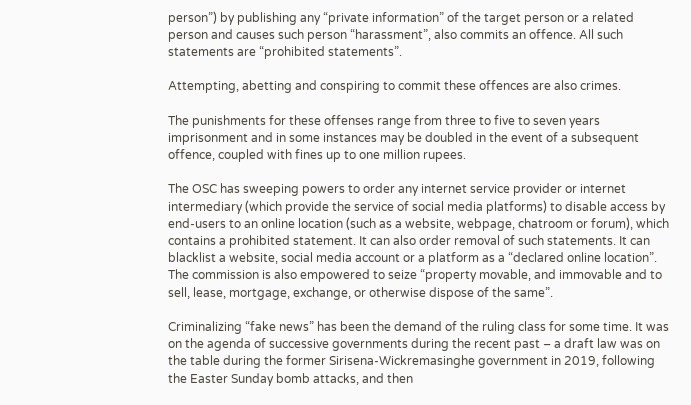person”) by publishing any “private information” of the target person or a related person and causes such person “harassment”, also commits an offence. All such statements are “prohibited statements”.

Attempting, abetting and conspiring to commit these offences are also crimes.

The punishments for these offenses range from three to five to seven years imprisonment and in some instances may be doubled in the event of a subsequent offence, coupled with fines up to one million rupees.

The OSC has sweeping powers to order any internet service provider or internet intermediary (which provide the service of social media platforms) to disable access by end-users to an online location (such as a website, webpage, chatroom or forum), which contains a prohibited statement. It can also order removal of such statements. It can blacklist a website, social media account or a platform as a “declared online location”. The commission is also empowered to seize “property movable, and immovable and to sell, lease, mortgage, exchange, or otherwise dispose of the same”.

Criminalizing “fake news” has been the demand of the ruling class for some time. It was on the agenda of successive governments during the recent past – a draft law was on the table during the former Sirisena-Wickremasinghe government in 2019, following the Easter Sunday bomb attacks, and then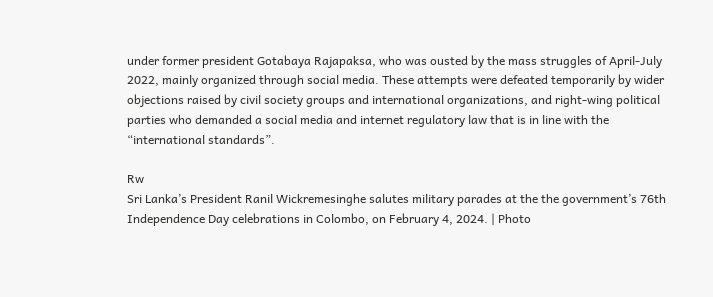under former president Gotabaya Rajapaksa, who was ousted by the mass struggles of April-July 2022, mainly organized through social media. These attempts were defeated temporarily by wider objections raised by civil society groups and international organizations, and right-wing political parties who demanded a social media and internet regulatory law that is in line with the “international standards”.

Rw
Sri Lanka’s President Ranil Wickremesinghe salutes military parades at the the government’s 76th Independence Day celebrations in Colombo, on February 4, 2024. | Photo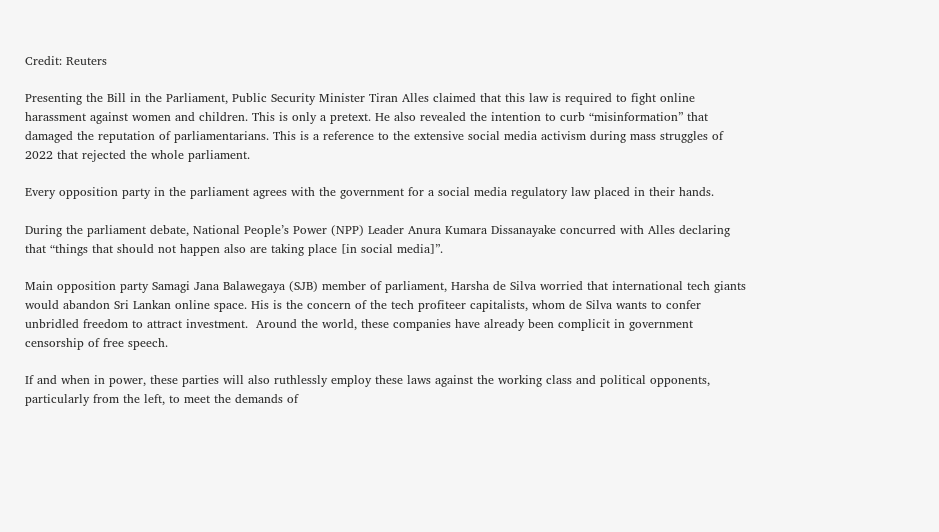Credit: Reuters

Presenting the Bill in the Parliament, Public Security Minister Tiran Alles claimed that this law is required to fight online harassment against women and children. This is only a pretext. He also revealed the intention to curb “misinformation” that damaged the reputation of parliamentarians. This is a reference to the extensive social media activism during mass struggles of 2022 that rejected the whole parliament.

Every opposition party in the parliament agrees with the government for a social media regulatory law placed in their hands.

During the parliament debate, National People’s Power (NPP) Leader Anura Kumara Dissanayake concurred with Alles declaring that “things that should not happen also are taking place [in social media]”.

Main opposition party Samagi Jana Balawegaya (SJB) member of parliament, Harsha de Silva worried that international tech giants would abandon Sri Lankan online space. His is the concern of the tech profiteer capitalists, whom de Silva wants to confer unbridled freedom to attract investment.  Around the world, these companies have already been complicit in government censorship of free speech.

If and when in power, these parties will also ruthlessly employ these laws against the working class and political opponents, particularly from the left, to meet the demands of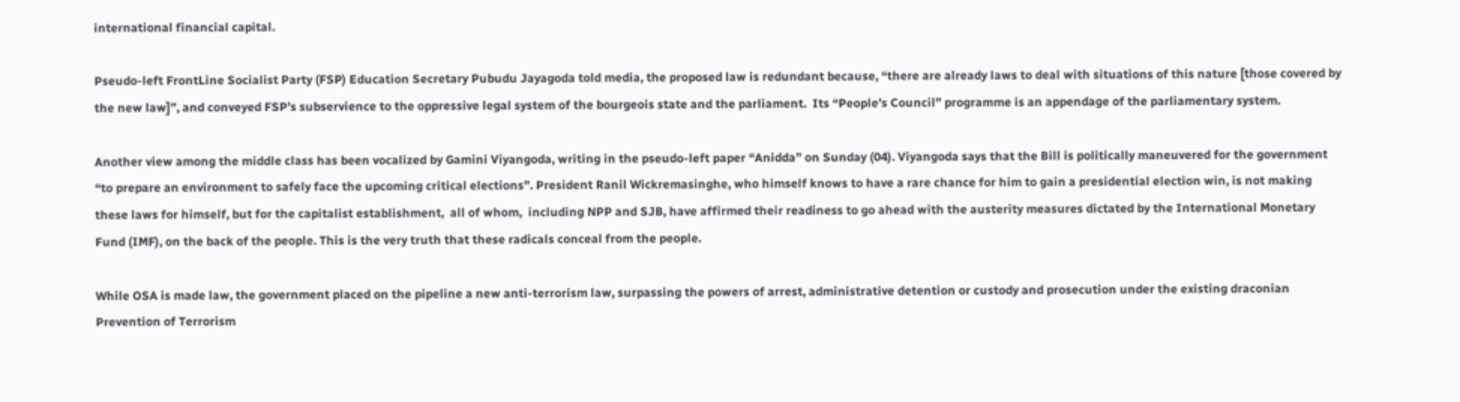international financial capital.

Pseudo-left FrontLine Socialist Party (FSP) Education Secretary Pubudu Jayagoda told media, the proposed law is redundant because, “there are already laws to deal with situations of this nature [those covered by the new law]”, and conveyed FSP’s subservience to the oppressive legal system of the bourgeois state and the parliament.  Its “People’s Council” programme is an appendage of the parliamentary system.

Another view among the middle class has been vocalized by Gamini Viyangoda, writing in the pseudo-left paper “Anidda” on Sunday (04). Viyangoda says that the Bill is politically maneuvered for the government  “to prepare an environment to safely face the upcoming critical elections”. President Ranil Wickremasinghe, who himself knows to have a rare chance for him to gain a presidential election win, is not making these laws for himself, but for the capitalist establishment,  all of whom,  including NPP and SJB, have affirmed their readiness to go ahead with the austerity measures dictated by the International Monetary Fund (IMF), on the back of the people. This is the very truth that these radicals conceal from the people.

While OSA is made law, the government placed on the pipeline a new anti-terrorism law, surpassing the powers of arrest, administrative detention or custody and prosecution under the existing draconian Prevention of Terrorism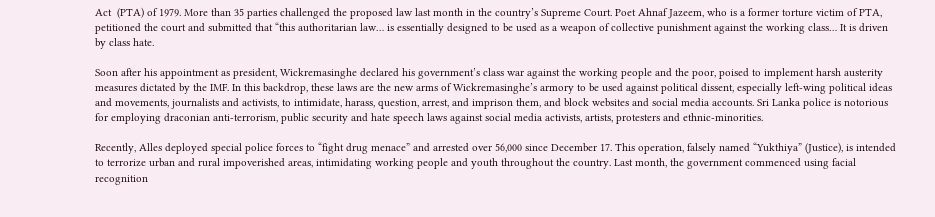Act  (PTA) of 1979. More than 35 parties challenged the proposed law last month in the country’s Supreme Court. Poet Ahnaf Jazeem, who is a former torture victim of PTA, petitioned the court and submitted that “this authoritarian law… is essentially designed to be used as a weapon of collective punishment against the working class… It is driven by class hate.

Soon after his appointment as president, Wickremasinghe declared his government’s class war against the working people and the poor, poised to implement harsh austerity measures dictated by the IMF. In this backdrop, these laws are the new arms of Wickremasinghe’s armory to be used against political dissent, especially left-wing political ideas and movements, journalists and activists, to intimidate, harass, question, arrest, and imprison them, and block websites and social media accounts. Sri Lanka police is notorious for employing draconian anti-terrorism, public security and hate speech laws against social media activists, artists, protesters and ethnic-minorities.

Recently, Alles deployed special police forces to “fight drug menace” and arrested over 56,000 since December 17. This operation, falsely named “Yukthiya” (Justice), is intended to terrorize urban and rural impoverished areas, intimidating working people and youth throughout the country. Last month, the government commenced using facial recognition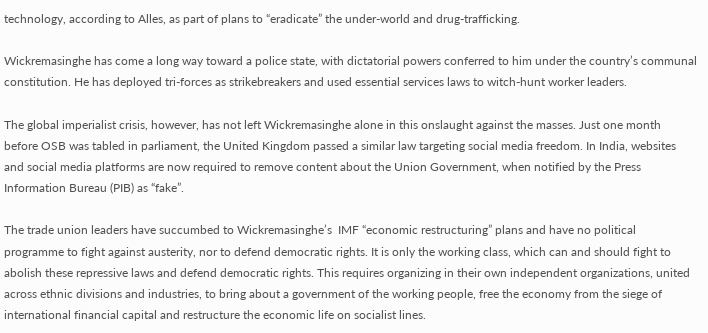technology, according to Alles, as part of plans to “eradicate” the under-world and drug-trafficking.

Wickremasinghe has come a long way toward a police state, with dictatorial powers conferred to him under the country’s communal constitution. He has deployed tri-forces as strikebreakers and used essential services laws to witch-hunt worker leaders.

The global imperialist crisis, however, has not left Wickremasinghe alone in this onslaught against the masses. Just one month before OSB was tabled in parliament, the United Kingdom passed a similar law targeting social media freedom. In India, websites and social media platforms are now required to remove content about the Union Government, when notified by the Press Information Bureau (PIB) as “fake”.

The trade union leaders have succumbed to Wickremasinghe’s  IMF “economic restructuring” plans and have no political programme to fight against austerity, nor to defend democratic rights. It is only the working class, which can and should fight to abolish these repressive laws and defend democratic rights. This requires organizing in their own independent organizations, united across ethnic divisions and industries, to bring about a government of the working people, free the economy from the siege of international financial capital and restructure the economic life on socialist lines.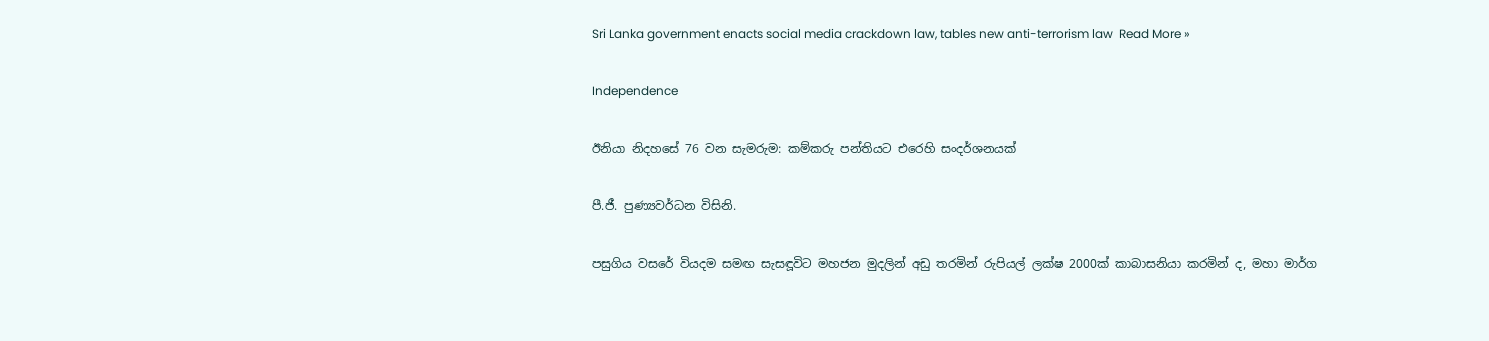Sri Lanka government enacts social media crackdown law, tables new anti-terrorism law  Read More »

Independence

ඊනියා නිදහසේ 76 වන සැමරුම: කම්කරු පන්තියට එරෙහි සංදර්ශනයක්

පී.ජී. පුණ්‍යවර්ධන විසිනි.

පසුගිය වසරේ වියදම සමඟ සැසඳූවිට මහජන මුදලින් අඩු තරමින් රුපියල් ලක්ෂ 2000ක් කාබාසනියා කරමින් ද, මහා මාර්ග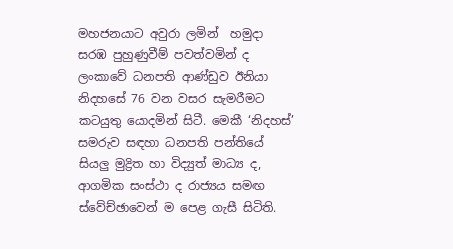මහජනයාට අවුරා ලමින්  හමුදා සරඹ පුහුණුවීම් පවත්වමින් ද ලංකාවේ ධනපති ආණ්ඩුව ඊනියා නිදහසේ 76 වන වසර සැමරීමට කටයුතු යොදමින් සිටී. මෙකී ‘නිදහස්’ සමරුව සඳහා ධනපති පන්තියේ සියලු මුද්‍රිත හා විද්‍යුත් මාධ්‍ය ද, ආගමික සංස්ථා ද රාජ්‍යය සමඟ ස්වේච්ඡාවෙන් ම පෙළ ගැසී සිටිති.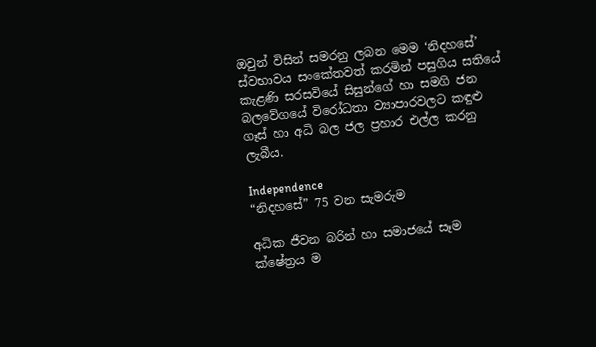ඔවුන් විසින් සමරනු ලබන මෙම ‘නිදහසේ’ ස්වභාවය සංකේතවත් කරමින් පසුගිය සතියේ කැළණි සරසවියේ සිසුන්ගේ හා සමගි ජන බලවේගයේ විරෝධතා ව්‍යාපාරවලට කඳුළු ගෑස් හා අධි බල ජල ප්‍රහාර එල්ල කරනු ලැබීය.

Independence
“නිදහසේ” 75 වන සැමරුම

අධික ජීවන බරින් හා සමාජයේ සෑම ක්ෂේත්‍රය ම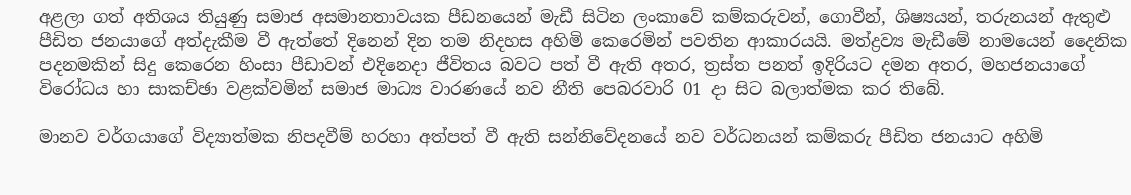අළලා ගත් අතිශය තියුණු සමාජ අසමානතාවයක පීඩනයෙන් මැඩී සිටින ලංකාවේ කම්කරුවන්, ගොවීන්, ශිෂ්‍යයන්, තරුනයන් ඇතුළු පීඩිත ජනයාගේ අත්දැකීම වී ඇත්තේ දිනෙන් දින තම නිදහස අහිමි කෙරෙමින් පවතින ආකාරයයි. මත්ද්‍රව්‍ය මැඩීමේ නාමයෙන් දෛනික පදනමකින් සිදු කෙරෙන හිංසා පීඩාවන් එදිනෙදා ජීවිතය බවට පත් වී ඇති අතර, ත්‍රස්ත පනත් ඉදිරියට දමන අතර, මහජනයාගේ විරෝධය හා සාකච්ඡා වළක්වමින් සමාජ මාධ්‍ය වාරණයේ නව නීති පෙබරවාරි 01 දා සිට බලාත්මක කර තිබේ.

මානව වර්ගයාගේ විද්‍යාත්මක නිපදවීම් හරහා අත්පත් වී ඇති සන්නිවේදනයේ නව වර්ධනයන් කම්කරු පීඩිත ජනයාට අහිමි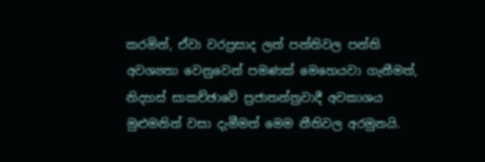කරමින්, ඒවා වරප්‍රසාද ලත් පන්තිවල පන්ති අවශ්‍යතා වෙනුවෙන් පමණක් මෙහෙයවා ගැනීමත්, නිදහස් සාකච්ඡාවේ ප්‍රජාතන්ත්‍රවාදී අවකාශය මුළුමනින් වසා දැමීමත් මෙම නීතිවල අරමුනයි.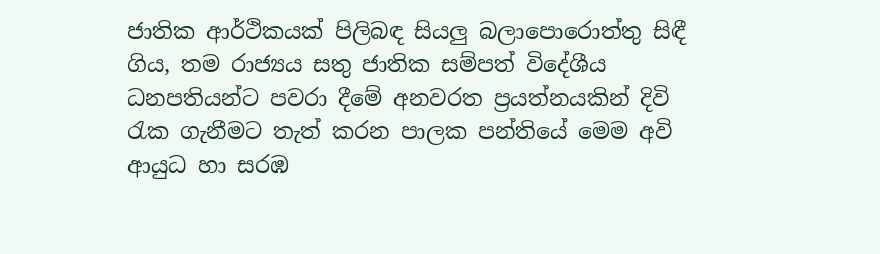ජාතික ආර්ථිකයක් පිලිබඳ සියලු බලාපොරොත්තු සිඳී ගිය, තම රාජ්‍යය සතු ජාතික සම්පත් විදේශීය ධනපතියන්ට පවරා දීමේ අනවරත ප්‍රයත්නයකින් දිවි රැක ගැනීමට තැත් කරන පාලක පන්තියේ මෙම අවි ආයුධ හා සරඹ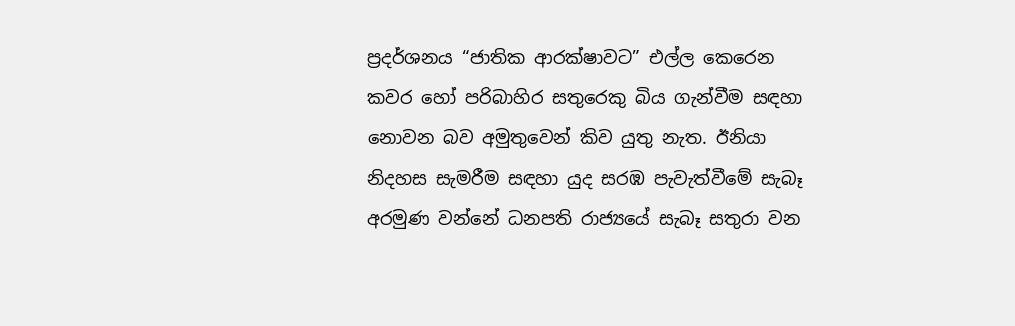ප්‍රදර්ශනය “ජාතික ආරක්ෂාවට” එල්ල කෙරෙන කවර හෝ පරිබාහිර සතුරෙකු බිය ගැන්වීම සඳහා නොවන බව අමුතුවෙන් කිව යුතු නැත. ඊනියා නිදහස සැමරීම සඳහා යුද සරඹ පැවැත්වීමේ සැබෑ අරමුණ වන්නේ ධනපති රාජ්‍යයේ සැබෑ සතුරා වන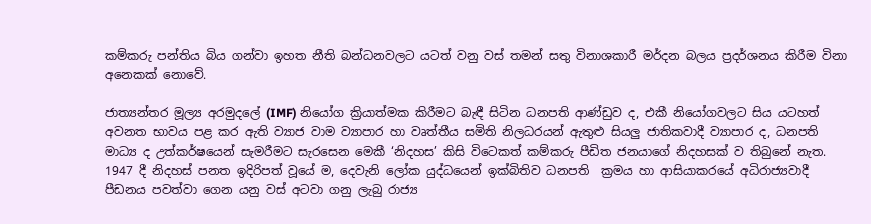කම්කරු පන්තිය බිය ගන්වා ඉහත නීති බන්ධනවලට යටත් වනු වස් තමන් සතු විනාශකාරී මර්දන බලය ප්‍රදර්ශනය කිරීම විනා අනෙකක් නොවේ.

ජාත්‍යන්තර මූල්‍ය අරමුදලේ (IMF) නියෝග ක්‍රියාත්මක කිරීමට බැඳී සිටින ධනපති ආණ්ඩුව ද, එකී නියෝගවලට සිය යටහත් අවනත භාවය පළ කර ඇති ව්‍යාජ වාම ව්‍යාපාර හා වෘත්තීය සමිති නිලධරයන් ඇතුළු සියලු ජාතිකවාදී ව්‍යාපාර ද, ධනපති මාධ්‍ය ද උත්කර්ෂයෙන් සැමරීමට සැරසෙන මෙකී ‘නිදහස’ කිසි විටෙකත් කම්කරු පීඩිත ජනයාගේ නිදහසක් ව තිබුනේ නැත. 1947 දී නිදහස් පනත ඉදිරිපත් වූයේ ම, දෙවැනි ලෝක යුද්ධයෙන් ඉක්බිතිව ධනපති  ක්‍රමය හා ආසියාකරයේ අධිරාජ්‍යවාදී පීඩනය පවත්වා ගෙන යනු වස් අටවා ගනු ලැබු රාජ්‍ය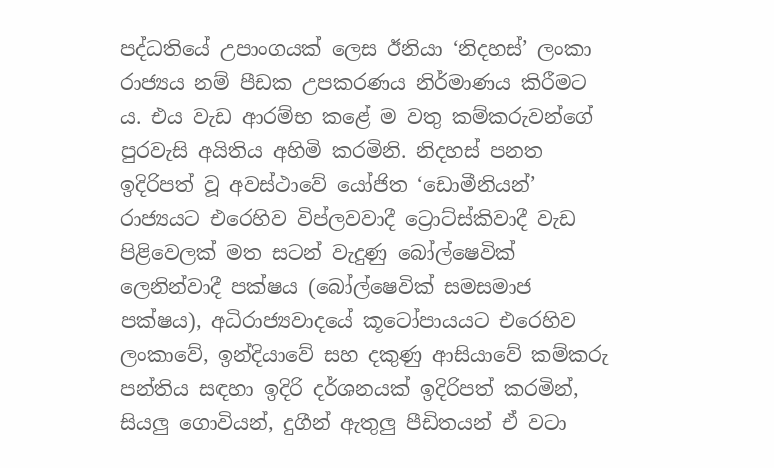පද්ධතියේ උපාංගයක් ලෙස ඊනියා ‘නිදහස්’ ලංකා රාජ්‍යය නම් පීඩක උපකරණය නිර්මාණය කිරීමට ය. එය වැඩ ආරම්භ කළේ ම වතු කම්කරුවන්ගේ පුරවැසි අයිතිය අහිමි කරමිනි. නිදහස් පනත ඉදිරිපත් වූ අවස්ථාවේ යෝජිත ‘ඩොමීනියන්’ රාජ්‍යයට එරෙහිව විප්ලවවාදී ට්‍රොට්ස්කිවාදී වැඩ පිළිවෙලක් මත සටන් වැදුණු බෝල්ෂෙවික් ලෙනින්වාදී පක්ෂය (බෝල්ෂෙවික් සමසමාජ පක්ෂය), අධිරාජ්‍යවාදයේ කූටෝපායයට එරෙහිව ලංකාවේ, ඉන්දියාවේ සහ දකුණු ආසියාවේ කම්කරු පන්තිය සඳහා ඉදිරි දර්ශනයක් ඉදිරිපත් කරමින්, සියලු ගොවියන්, දුගීන් ඇතුලු පීඩිතයන් ඒ වටා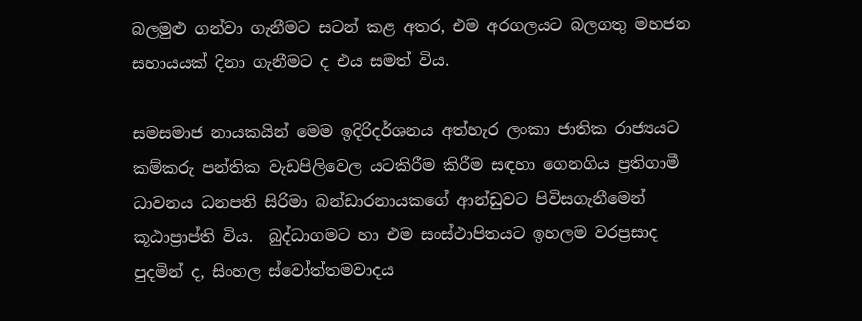බලමුළු ගන්වා ගැනීමට සටන් කළ අතර, එම අරගලයට බලගතු මහජන සහායයක් දිනා ගැනීමට ද එය සමත් විය.

සමසමාජ නායකයින් මෙම ඉදිරිදර්ශනය අත්හැර ලංකා ජාතික රාජ්‍යයට කම්කරු පන්තික වැඩපිලිවෙල යටකිරීම කිරීම සඳහා ගෙනගිය ප්‍රතිගාමී ධාවනය ධනපති සිරිමා බන්ඩාරනායකගේ ආන්ඩුවට පිවිසගැනීමෙන් කූඨාප්‍රාප්ති විය.  බුද්ධාගමට හා එම සංස්ථාපිතයට ඉහලම වරප්‍රසාද පුදමින් ද, සිංහල ස්වෝත්තමවාදය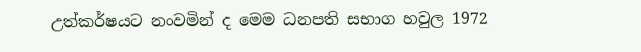උත්කර්ෂයට නංවමින් ද මෙම ධනපති සභාග හවුල 1972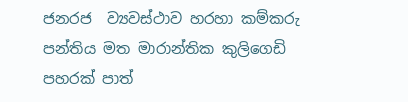ජනරජ  ව්‍යවස්ථාව හරහා කම්කරු පන්තිය මත මාරාන්තික කුලිගෙඩි පහරක් පාත්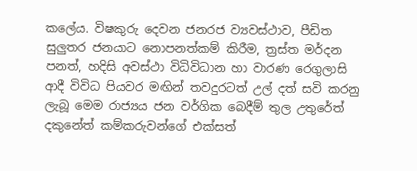කලේය. විෂකුරු දෙවන ජනරජ ව්‍යවස්ථාව, පීඩිත සුලුතර ජනයාට නොපනත්කම් කිරීම, ත්‍රස්ත මර්දන පනත්, හදිසි අවස්ථා විධිවිධාන හා වාරණ රෙගුලාසි ආදී විවිධ පියවර මඟින් තවදුරටත් උල් දත් සවි කරනු ලැබූ මෙම රාජ්‍යය ජන වර්ගික බෙදීම් තුල උතුරේත් දකුනේත් කම්කරුවන්ගේ එක්සත්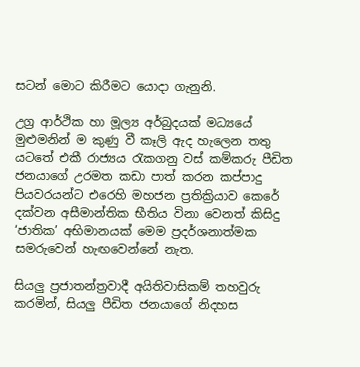සටන් මොට කිරීමට යොදා ගැනුනි.

උග්‍ර ආර්ථික හා මූල්‍ය අර්බුදයක් මධ්‍යයේ  මුළුමනින් ම කුණු වී කෑලි ඇද හැලෙන තතු යටතේ එකී රාජ්‍යය රැකගනු වස් කම්කරු පීඩිත ජනයාගේ උරමත කඩා පාත් කරන කප්පාදු පියවරයන්ට එරෙහි මහජන ප්‍රතික්‍රියාව කෙරේ දක්වන අසීමාන්තික භීතිය විනා වෙනත් කිසිදු ‘ජාතික’ අභිමානයක් මෙම ප්‍රදර්ශනාත්මක සමරුවෙන් හැඟවෙන්නේ නැත.

සියලු ප්‍රජාතන්ත්‍රවාදී අයිතිවාසිකම් තහවුරු කරමින්, සියලු පීඩිත ජනයාගේ නිදහස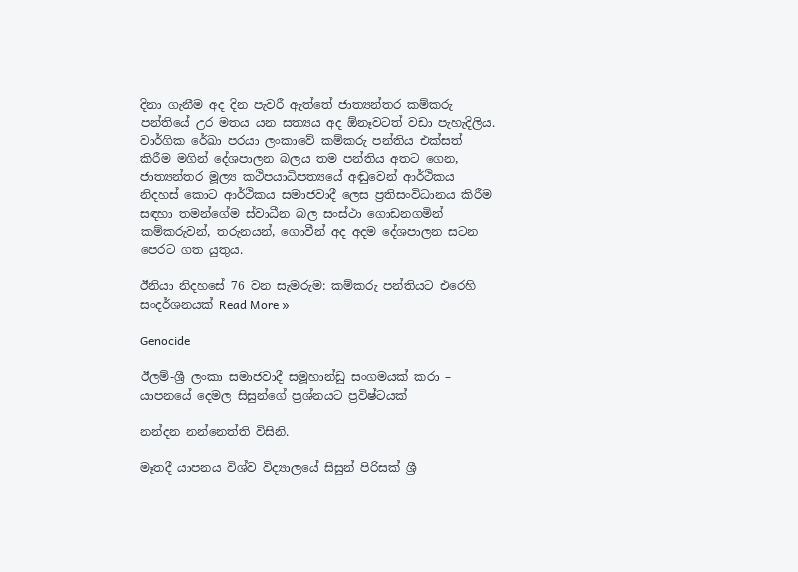දිනා ගැනීම අද දින පැවරී ඇත්තේ ජාත්‍යන්තර කම්කරු පන්තියේ උර මතය යන සත්‍යය අද ඕනෑවටත් වඩා පැහැදිලිය. වාර්ගික රේඛා පරයා ලංකාවේ කම්කරු පන්තිය එක්සත් කිරීම මගින් දේශපාලන බලය තම පන්තිය අතට ගෙන, ජාත්‍යන්තර මූල්‍ය කථිපයාධිපත්‍යයේ අඬුවෙන් ආර්ථිකය නිදහස් කොට ආර්ථිකය සමාජවාදී ලෙස ප්‍රතිසංවිධානය කිරීම සඳහා තමන්ගේම ස්වාධීන බල සංස්ථා ගොඩනගමින් කම්කරුවන්, තරුනයන්, ගොවීන් අද අදම දේශපාලන සටන පෙරට ගත යුතුය.

ඊනියා නිදහසේ 76 වන සැමරුම: කම්කරු පන්තියට එරෙහි සංදර්ශනයක් Read More »

Genocide

ඊලම්-ශ්‍රී ලංකා සමාජවාදී සමූහාන්ඩු සංගමයක් කරා – යාපනයේ දෙමල සිසුන්ගේ ප්‍රශ්නයට ප්‍රවිෂ්ටයක්

නන්දන නන්නෙත්ති විසිනි.

මෑතදී යාපනය විශ්ව විද්‍යාලයේ සිසුන් පිරිසක් ශ්‍රී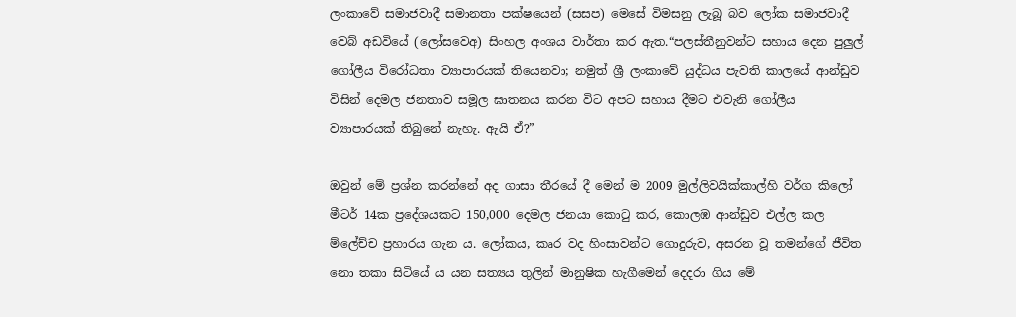ලංකාවේ සමාජවාදී සමානතා පක්ෂයෙන් (සසප) මෙසේ විමසනු ලැබූ බව ලෝක සමාජවාදී වෙබ් අඩවියේ (ලෝසවෙඅ) සිංහල අංශය වාර්තා කර ඇත.“පලස්තීනුවන්ට සහාය දෙන පුලුල් ගෝලීය විරෝධතා ව්‍යාපාරයක් තියෙනවා; නමුත් ශ්‍රී ලංකාවේ යුද්ධය පැවති කාලයේ ආන්ඩුව විසින් දෙමල ජනතාව සමූල ඝාතනය කරන විට අපට සහාය දීමට එවැනි ගෝලීය ව්‍යාපාරයක් තිබුනේ නැහැ. ඇයි ඒ?”

ඔවුන් මේ ප්‍රශ්න කරන්නේ අද ගාසා තීරයේ දී මෙන් ම 2009 මුල්ලිවයික්කාල්හි වර්ග කිලෝ මීටර් 14ක ප්‍රදේශයකට 150,000 දෙමල ජනයා කොටු කර, කොලඹ ආන්ඩුව එල්ල කල ම්ලේච්ච ප්‍රහාරය ගැන ය. ලෝකය, කෘර වද හිංසාවන්ට ගොදුරුව, අසරන වූ තමන්ගේ ජීවිත නො තකා සිටියේ ය යන සත්‍යය තුලින් මානුෂික හැගීමෙන් දෙදරා ගිය මේ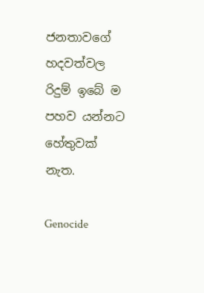ජනතාවගේ හදවත්වල රිදුම් ඉබේ ම පහව යන්නට හේතුවක් නැත.

Genocide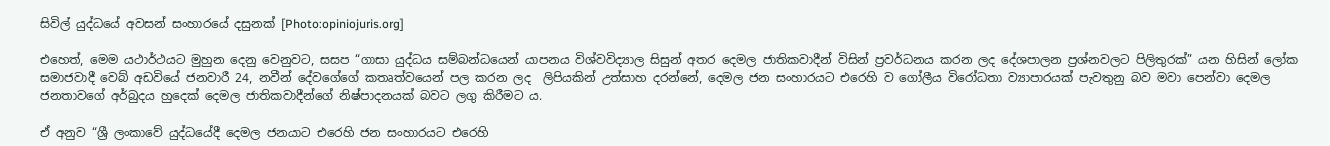සිවිල් යුද්ධයේ අවසන් සංහාරයේ දසුනක් [Photo:opiniojuris.org]

එහෙත්, මෙම යථාර්ථයට මුහුන දෙනු වෙනුවට, සසප “ගාසා යුද්ධය සම්බන්ධයෙන් යාපනය විශ්වවිද්‍යාල සිසුන් අතර දෙමල ජාතිකවාදීන් විසින් ප්‍රවර්ධනය කරන ලද දේශපාලන ප්‍රශ්නවලට පිලිතුරක්” යන හිසින් ලෝක සමාජවාදී වෙබ් අඩවියේ ජනවාරී 24, නවීන් දේවගේගේ කතෘත්වයෙන් පල කරන ලද  ලිපියකින් උත්සාහ දරන්නේ, දෙමල ජන සංහාරයට එරෙහි ව ගෝලීය විරෝධතා ව්‍යාපාරයක් පැවතුනු බව මවා පෙන්වා දෙමල ජනතාවගේ අර්බුදය හුදෙක් දෙමල ජාතිකවාදීන්ගේ නිෂ්පාදනයක් බවට ලගු කිරීමට ය.

ඒ අනුව “ශ්‍රී ලංකාවේ යුද්ධයේදී දෙමල ජනයාට එරෙහි ජන සංහාරයට එරෙහි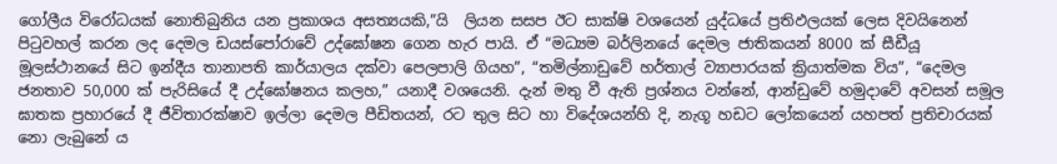ගෝලීය විරෝධයක් නොතිබුනිය යන ප්‍රකාශය අසත්‍යයකි,”යි  ලියන සසප ඊට සාක්ෂි වශයෙන් යුද්ධයේ ප්‍රතිඵලයක් ලෙස දිවයිනෙන් පිටුවහල් කරන ලද දෙමල ඩයස්පෝරාවේ උද්ඝෝෂන ගෙන හැර පායි. ඒ “මධ්‍යම බර්ලිනයේ දෙමල ජාතිකයන් 8000 ක් සීඩීයූ මූලස්ථානයේ සිට ඉන්දීය තානාපති කාර්යාලය දක්වා පෙලපාලි ගියහ”, “තමිල්නාඩුවේ හර්තාල් ව්‍යාපාරයක් ක්‍රියාත්මක විය”, “දෙමල ජනතාව 50,000 ක් පැරිසියේ දී උද්ඝෝෂනය කලහ,” යනාදී වශයෙනි. දැන් මතු වී ඇති ප්‍රශ්නය වන්නේ, ආන්ඩුවේ හමුදාවේ අවසන් සමූල ඝාතක ප්‍රහාරයේ දී ජීවිතාරක්ෂාව ඉල්ලා දෙමල පීඩිතයන්, රට තුල සිට හා විදේශයන්හි දි, නැගූ හඩට ලෝකයෙන් යහපත් ප්‍රතිචාරයක් නො ලැබුනේ ය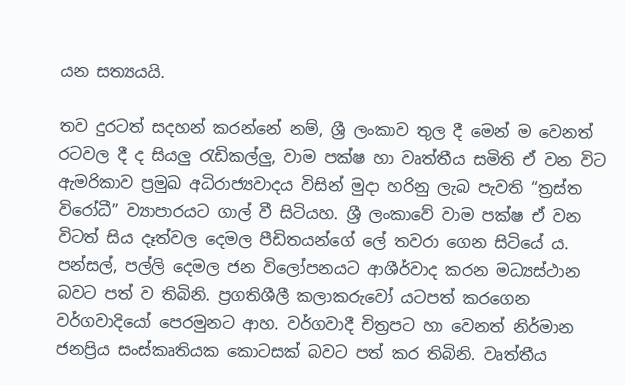යන සත්‍යයයි.

තව දුරටත් සදහන් කරන්නේ නම්, ශ්‍රී ලංකාව තුල දී මෙන් ම වෙනත් රටවල දී ද සියලු රැඩිකල්ලු, වාම පක්ෂ හා වෘත්තීය සමිති ඒ වන විට ඇමරිකාව ප්‍රමුඛ අධිරාජ්‍යවාදය විසින් මුදා හරිනු ලැබ පැවති “ත්‍රස්ත විරෝධී” ව්‍යාපාරයට ගාල් වී සිටියහ. ශ්‍රී ලංකාවේ වාම පක්ෂ ඒ වන විටත් සිය දෑත්වල දෙමල පීඩිතයන්ගේ ලේ තවරා ගෙන සිටියේ ය. පන්සල්, පල්ලි දෙමල ජන විලෝපනයට ආශීර්වාද කරන මධ්‍යස්ථාන බවට පත් ව තිබිනි. ප්‍රගතිශීලී කලාකරුවෝ යටපත් කරගෙන වර්ගවාදියෝ පෙරමුනට ආහ. වර්ගවාදී චිත්‍රපට හා වෙනත් නිර්මාන ජනප්‍රිය සංස්කෘතියක කොටසක් බවට පත් කර තිබිනි. වෘත්තීය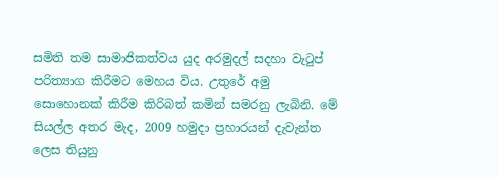සමිති තම සාමාජිකත්වය යුද අරමුදල් සදහා වැටුප් පරිත්‍යාග කිරීමට මෙහය විය. උතුරේ අමු සොහොනක් කිරීම කිරිබත් කමින් සමරනු ලැබිනි. මේ සියල්ල අතර මැද, 2009 හමුදා ප්‍රහාරයන් දැවැන්ත ලෙස තියුනු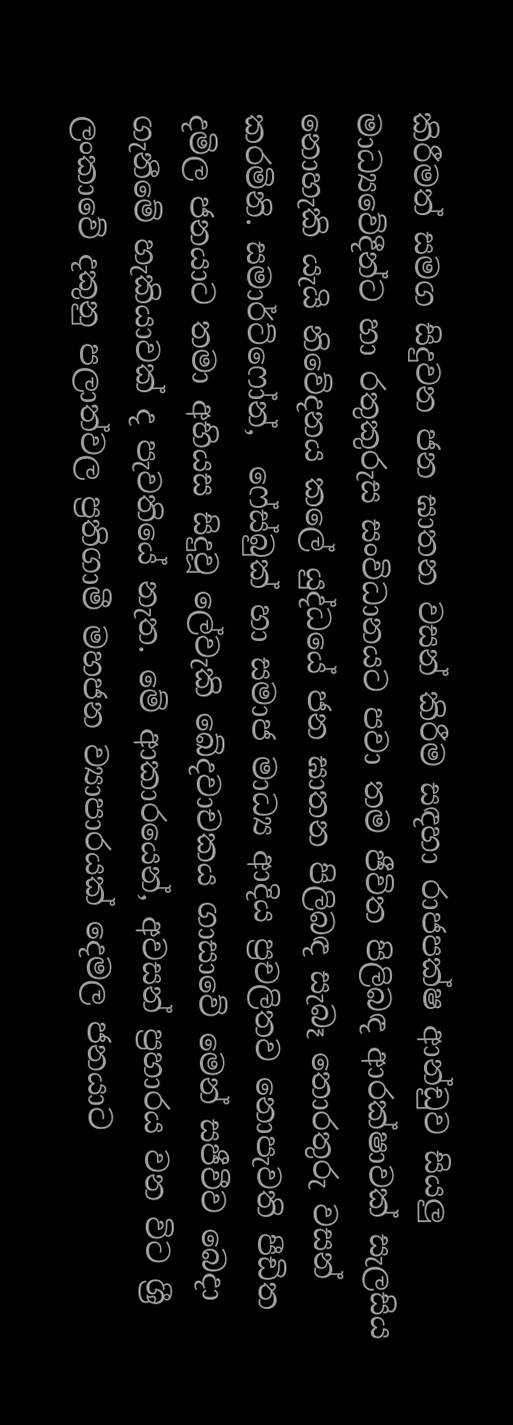කිරීමත් සමග සිදුවන ජන ඝාතන වසන් කිරීම සඳහා රාජපක්ෂ ආන්ඩුව සියලු මාධ්‍යවේදීන්ට හා රතුකුරුස සංවිධානයට පවා තම ජීවිත පිලිබඳ ආරක්ෂාවක් සැලසිය නොහැකි යැයි නිවේදනය කලේ යුද්ධයේ ජන ඝාතන පිලිබඳ සැබෑ තොරතුරු වසන් කරමිනි. සමාර්ට්ෆෝන්,  ෆේස්බුක් හා සමාජ මාධ්‍ය ආදිය ප්‍රචලිතව නොපැවති පීඩිත දමිල ජනයාට තමා අභියස සිදුවූ ලේවැකි ඛේදවාචකය ගාසාවේ මෙන් සජීවීව බෙදා ගැනීමේ හැකියාවක් ද පැවතියේ නැත. මේ ආකාරයෙන්, අවසන් ප්‍රහාරය වන විට ශ්‍රී ලංකාවේ දකුනු පලාත්වල ප්‍රතිගාමී මහජන ව්‍යාපාරයක් දෙමල ජනයාට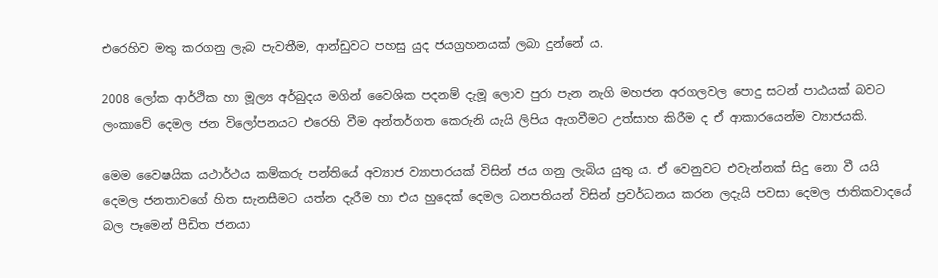එරෙහිව මතු කරගනු ලැබ පැවතීම, ආන්ඩුවට පහසු යුද ජයග්‍රහනයක් ලබා දුන්නේ ය.

2008 ලෝක ආර්ථික හා මූල්‍ය අර්බුදය මගින් වෛශික පදනම් දැමූ ලොව පුරා පැන නැගි මහජන අරගලවල පොදු සටන් පාඨයක් බවට ලංකාවේ දෙමල ජන විලෝපනයට එරෙහි වීම අන්තර්ගත කෙරුනි යැයි ලිපිය ඇගවීමට උත්සාහ කිරීම ද ඒ ආකාරයෙන්ම ව්‍යාජයකි.

මෙම වෛෂයික යථාර්ථය කම්කරු පන්තියේ අව්‍යාජ ව්‍යාපාරයක් විසින් ජය ගනු ලැබිය යුතු ය. ඒ වෙනුවට එවැන්නක් සිදු නො වී යයි දෙමල ජනතාවගේ හිත සැනසීමට යත්න දැරීම හා එය හුදෙක් දෙමල ධනපතියන් විසින් ප්‍රවර්ධනය කරන ලදැයි පවසා දෙමල ජාතිකවාදයේ බල පෑමෙන් පීඩිත ජනයා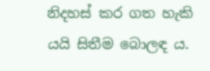නිදහස් කර ගත හැකි යයි සිතීම බොලඳ ය.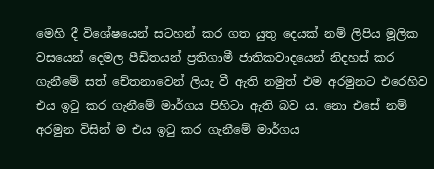මෙහි දී විශේෂයෙන් සටහන් කර ගත යුතු දෙයක් නම් ලිපිය මූලික වසයෙන් දෙමල පීඩිතයන් ප්‍රතිගාමී ජාතිකවාදයෙන් නිදහස් කර ගැනීමේ සත් චේතනාවෙන් ලියැ වී ඇති නමුත් එම අරමුනට එරෙහිව එය ඉටු කර ගැනීමේ මාර්ගය පිහිටා ඇති බව ය. නො එසේ නම් අරමුන විසින් ම එය ඉටු කර ගැනීමේ මාර්ගය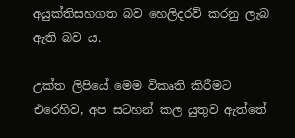අයුක්තිසහගත බව හෙලිදරව් කරනු ලැබ ඇති බව ය.

උක්ත ලිපියේ මෙම විකෘති කිරීමට එරෙහිව, අප සටහන් කල යුතුව ඇත්තේ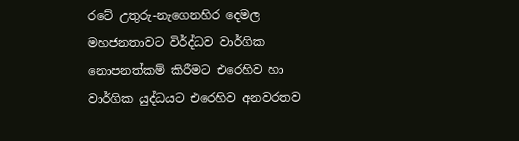රටේ උතුරු-නැගෙනහිර දෙමල මහජනතාවට විර්ද්ධව වාර්ගික නොපනත්කම් කිරීමට එරෙහිව හා වාර්ගික යුද්ධයට එරෙහිව අනවරතව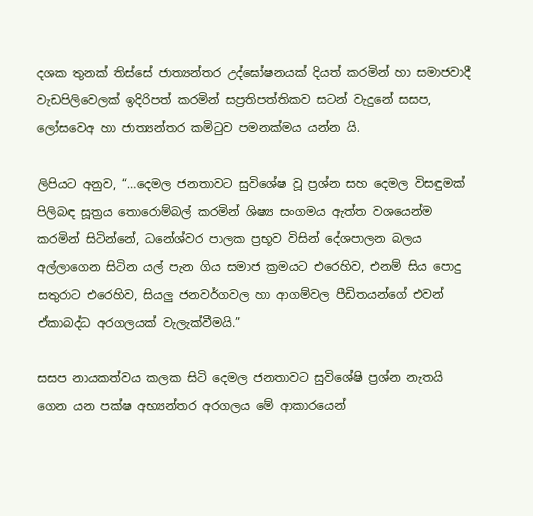දශක තුනක් තිස්සේ ජාත්‍යන්තර උද්ඝෝෂනයක් දියත් කරමින් හා සමාජවාදී වැඩපිලිවෙලක් ඉදිරිපත් කරමින් සප්‍රතිපත්තිකව සටන් වැදුනේ සසප, ලෝසවෙඅ හා ජාත්‍යන්තර කමිටුව පමනක්මය යන්න යි.

ලිපියට අනුව, “…දෙමල ජනතාවට සුවිශේෂ වූ ප්‍රශ්න සහ දෙමල විසඳුමක් පිලිබඳ සූත්‍රය තොරොම්බල් කරමින් ශිෂ්‍ය සංගමය ඇත්ත වශයෙන්ම කරමින් සිටින්නේ, ධනේශ්වර පාලක ප්‍රභූව විසින් දේශපාලන බලය අල්ලාගෙන සිටින යල් පැන ගිය සමාජ ක්‍රමයට එරෙහිව, එනම් සිය පොදු සතුරාට එරෙහිව, සියලු ජනවර්ගවල හා ආගම්වල පීඩිතයන්ගේ එවන් ඒකාබද්ධ අරගලයක් වැලැක්වීමයි.”

සසප නායකත්වය කලක සිටි දෙමල ජනතාවට සුවිශේෂි ප්‍රශ්න නැතයි ගෙන යන පක්ෂ අභ්‍යන්තර අරගලය මේ ආකාරයෙන්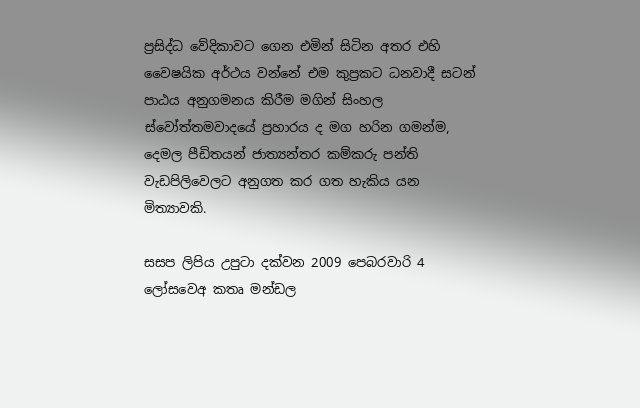ප්‍රසිද්ධ වේදිකාවට ගෙන එමින් සිටින අතර එහි වෛෂයික අර්ථය වන්නේ එම කුප්‍රකට ධනවාදී සටන් පාඨය අනුගමනය කිරීම මගින් සිංහල ස්වෝත්තමවාදයේ ප්‍රහාරය ද මග හරින ගමන්ම, දෙමල පීඩිතයන් ජාත්‍යන්තර කම්කරු පන්ති වැඩපිලිවෙලට අනුගත කර ගත හැකිය යන මිත්‍යාවකි.

සසප ලිපිය උපුටා දක්වන 2009 පෙබරවාරි 4 ලෝසවෙඅ කතෘ මන්ඩල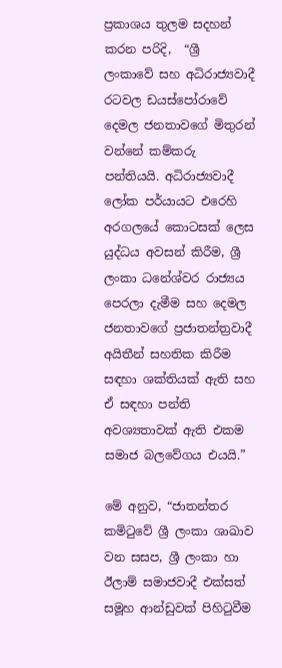ප්‍රකාශය තුලම සදහන් කරන පරිදි,  “ශ්‍රී ලංකාවේ සහ අධිරාජ්‍යවාදී රටවල ඩයස්පෝරාවේ දෙමල ජනතාවගේ මිතුරන් වන්නේ කම්කරු පන්තියයි. අධිරාජ්‍යවාදී ලෝක පර්යායට එරෙහි අරගලයේ කොටසක් ලෙස යුද්ධය අවසන් කිරීම, ශ්‍රී ලංකා ධනේශ්වර රාජ්‍යය පෙරලා දැමීම සහ දෙමල ජනතාවගේ ප්‍රජාතන්ත්‍රවාදී අයිතීන් සහතික කිරීම සඳහා ශක්තියක් ඇති සහ ඒ සඳහා පන්ති අවශ්‍යතාවක් ඇති එකම සමාජ බලවේගය එයයි.”

මේ අනුව, “ජාතන්තර කමිටුවේ ශ්‍රී ලංකා ශාඛාව වන සසප, ශ්‍රී ලංකා හා ඊලාම් සමාජවාදී එක්සත් සමූහ ආන්ඩුවක් පිහිටුවීම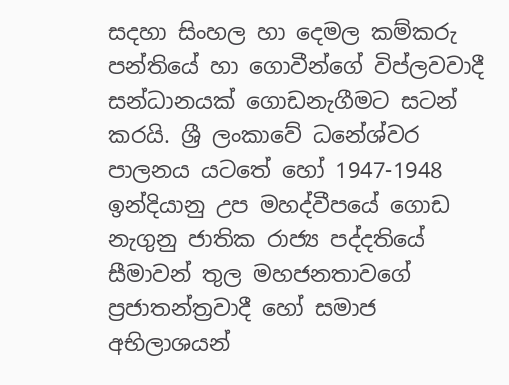සදහා සිංහල හා දෙමල කම්කරු පන්තියේ හා ගොවීන්ගේ විප්ලවවාදී සන්ධානයක් ගොඩනැගීමට සටන් කරයි. ශ්‍රී ලංකාවේ ධනේශ්වර පාලනය යටතේ හෝ 1947-1948 ඉන්දියානු උප මහද්වීපයේ ගොඩ නැගුනු ජාතික රාජ්‍ය පද්දතියේ සීමාවන් තුල මහජනතාවගේ ප්‍රජාතන්ත්‍රවාදී හෝ සමාජ අභිලාශයන්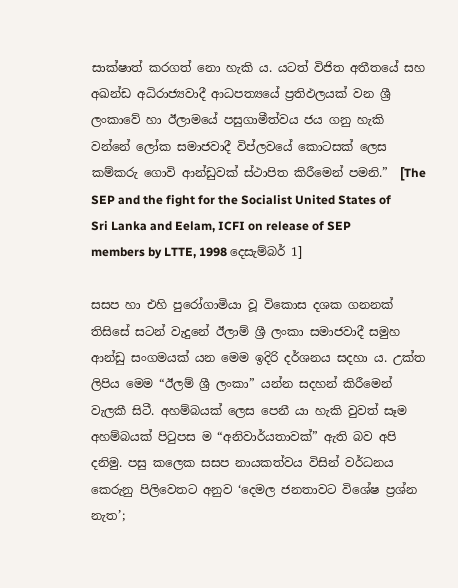සාක්ෂාත් කරගත් නො හැකි ය. යටත් විජිත අතීතයේ සහ අඛන්ඩ අධිරාජ්‍යවාදී ආධපත්‍යයේ ප්‍රතිඵලයක් වන ශ්‍රී ලංකාවේ හා ඊලාමයේ පසුගාමීත්වය ජය ගනු හැකි වන්නේ ලෝක සමාජවාදී විප්ලවයේ කොටසක් ලෙස කම්කරු ගොවි ආන්ඩුවක් ස්ථාපිත කිරීමෙන් පමනි.”  [The SEP and the fight for the Socialist United States of Sri Lanka and Eelam, ICFI on release of SEP members by LTTE, 1998 දෙසැම්බර් 1]

සසප හා එහි පුරෝගාමියා වූ විකොස දශක ගනනක් තිසිසේ සටන් වැදුනේ ඊලාම් ශ්‍රී ලංකා සමාජවාදී සමුහ ආන්ඩු සංගමයක් යන මෙම ඉදිරි දර්ශනය සදහා ය. උක්ත ලිපිය මෙම “ඊලම් ශ්‍රී ලංකා” යන්න සදහන් කිරීමෙන් වැලකී සිටී. අහම්බයක් ලෙස පෙනී යා හැකි වුවත් සෑම අහම්බයක් පිටුපස ම “අනිවාර්යතාවක්” ඇති බව අපි දනිමු. පසු කලෙක සසප නායකත්වය විසින් වර්ධනය කෙරුනු පිලිවෙතට අනුව ‘දෙමල ජනතාවට විශේෂ ප්‍රශ්න නැත’;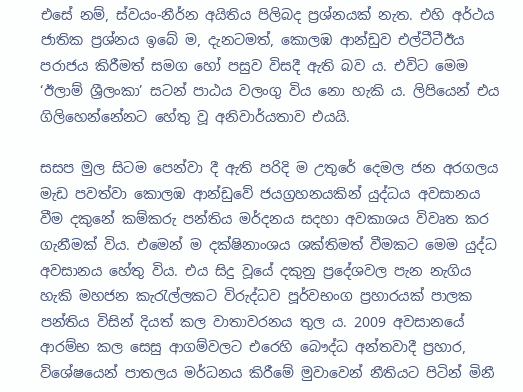එසේ නම්, ස්වයං-නීර්න අයිතිය පිලිබද ප්‍රශ්නයක් නැත. එහි අර්ථය ජාතික ප්‍රශ්නය ඉබේ ම, දැනටමත්, කොලඹ ආන්ඩුව එල්ටීටීඊය පරාජය කිරීමත් සමග හෝ පසුව විසදී ඇති බව ය. එවිට මෙම ‘ඊලාම් ශ්‍රීලංකා’ සටන් පාඨය වලංගු විය නො හැකි ය. ලිපියෙන් එය ගිලිහෙන්නේනට හේතු වූ අනිවාර්යතාව එයයි.

සසප මුල සිටම පෙන්වා දී ඇති පරිදි ම උතුරේ දෙමල ජන අරගලය මැඩ පවත්වා කොලඹ ආන්ඩුවේ ජයග්‍රහනයකින් යුද්ධය අවසානය වීම දකුනේ කම්කරු පන්තිය මර්දනය සදහා අවකාශය විවෘත කර ගැනීමක් විය. එමෙන් ම දක්ෂිනාංශය ශක්තිමත් වීමකට මෙම යුද්ධ අවසානය හේතු විය. එය සිදු වූයේ දකුනු ප්‍රදේශවල පැන නැගිය හැකි මහජන කැරැල්ලකට විරුද්ධව පූර්වභංග ප්‍රහාරයක් පාලක පන්තිය විසින් දියත් කල වාතාවරනය තුල ය. 2009 අවසානයේ ආරම්භ කල සෙසු ආගම්වලට එරෙහි බෞද්ධ අන්තවාදී ප්‍රහාර, විශේෂයෙන් පාතලය මර්ධනය කිරීමේ මුවාවෙන් නීතියට පිටින් මිනී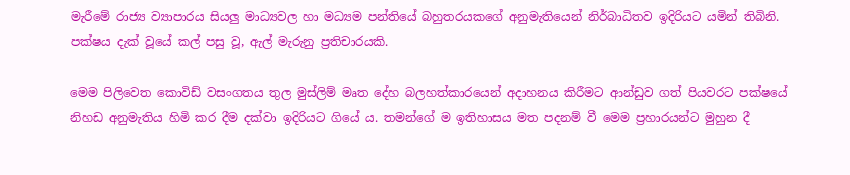මැරීමේ රාජ්‍ය ව්‍යාපාරය සියලු මාධ්‍යවල හා මධ්‍යම පන්තියේ බහුතරයකගේ අනුමැතියෙන් නිර්බාධිතව ඉදිරියට යමින් තිබිනි. පක්ෂය දැක් වූයේ කල් පසු වූ, ඇල් මැරුනු ප්‍රතිචාරයකි.

මෙම පිලිවෙත කොවිඩ් වසංගතය තුල මුස්ලිම් මෘත දේහ බලහත්කාරයෙන් අදාහනය කිරීමට ආන්ඩුව ගත් පියවරට පක්ෂයේ නිහඩ අනුමැතිය හිමි කර දීම දක්වා ඉදිරියට ගියේ ය. තමන්ගේ ම ඉතිහාසය මත පදනම් වී මෙම ප්‍රහාරයන්ට මුහුන දී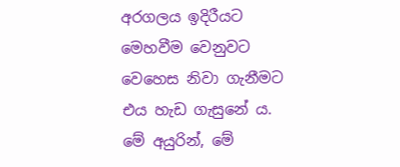අරගලය ඉදිරීයට මෙහවීම වෙනුවට වෙහෙස නිවා ගැනීමට එය හැඩ ගැසුනේ ය. මේ අයුරින්, මේ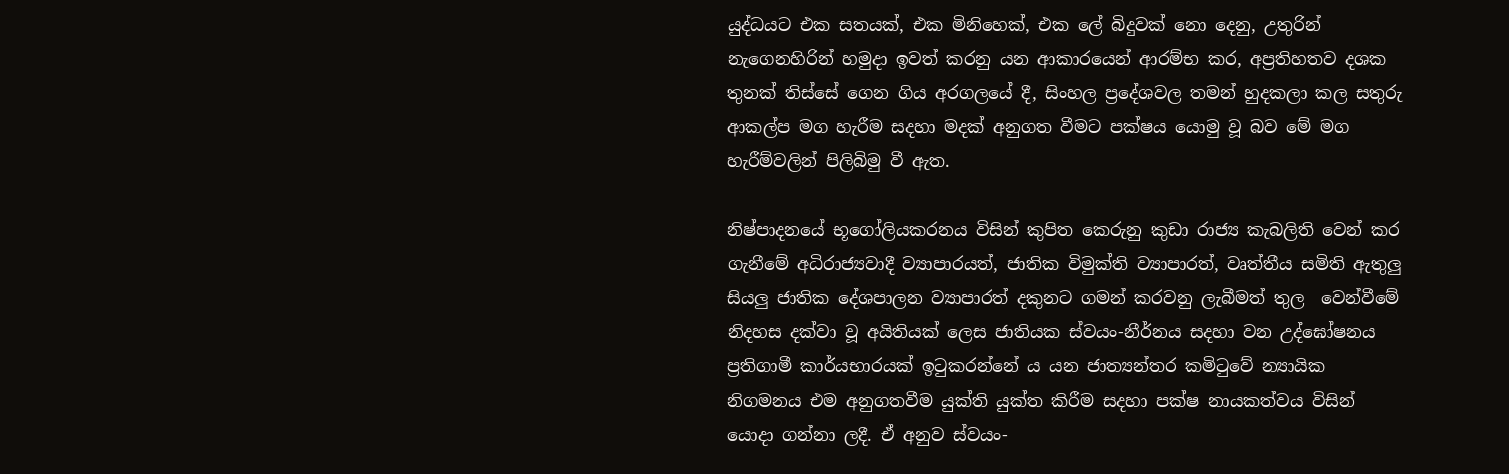යුද්ධයට එක සතයක්, එක මිනිහෙක්, එක ලේ බිදුවක් නො දෙනු, උතුරින් නැගෙනහිරින් හමුදා ඉවත් කරනු යන ආකාරයෙන් ආරම්භ කර, අප්‍රතිහතව දශක තුනක් තිස්සේ ගෙන ගිය අරගලයේ දී, සිංහල ප්‍රදේශවල තමන් හුදකලා කල සතුරු ආකල්ප මග හැරීම සදහා මදක් අනුගත වීමට පක්ෂය යොමු වූ බව මේ මග හැරීම්වලින් පිලිබිමු වී ඇත.

නිෂ්පාදනයේ භූගෝලියකරනය විසින් කුපිත කෙරුනු කුඩා රාජ්‍ය කැබලිති වෙන් කර ගැනීමේ අධිරාජ්‍යවාදී ව්‍යාපාරයත්, ජාතික විමුක්ති ව්‍යාපාරත්, වෘත්තීය සමිති ඇතුලු සියලු ජාතික දේශපාලන ව්‍යාපාරත් දකුනට ගමන් කරවනු ලැබීමත් තුල  වෙන්වීමේ නිදහස දක්වා වූ අයිතියක් ලෙස ජාතියක ස්වයං-නීර්නය සදහා වන උද්ඝෝෂනය ප්‍රතිගාමී කාර්යභාරයක් ඉටුකරන්නේ ය යන ජාත්‍යන්තර කමිටුවේ න්‍යායික නිගමනය එම අනුගතවීම යුක්ති යුක්ත කිරීම සදහා පක්ෂ නායකත්වය විසින් යොදා ගන්නා ලදී. ඒ අනුව ස්වයං-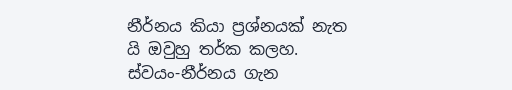නීර්නය කියා ප්‍රශ්නයක් නැත යි ඔවුහු තර්ක කලහ. ස්වයං-නීර්නය ගැන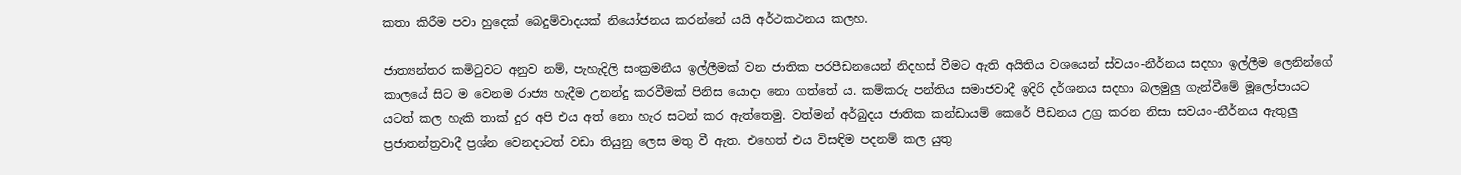කතා කිරීම පවා හුදෙක් බෙදුම්වාදයක් නියෝජනය කරන්නේ යයි අර්ථකථනය කලහ.

ජාත්‍යන්තර කමිටුවට අනුව නම්, පැහැදිලි සංක්‍රමනීය ඉල්ලීමක් වන ජාතික පරපීඩනයෙන් නිදහස් වීමට ඇති අයිතිය වශයෙන් ස්වයං-නීර්නය සදහා ඉල්ලීම ලෙනින්ගේ කාලයේ සිට ම වෙනම රාජ්‍ය හැදීම උනන්දු කරවීමක් පිනිස යොදා නො ගත්තේ ය. කම්කරු පන්තිය සමාජවාදී ඉදිරි දර්ශනය සදහා බලමුලු ගැන්වීමේ මූලෝපායට යටත් කල හැකි තාක් දුර අපි එය අත් නො හැර සටන් කර ඇත්තෙමු. වත්මන් අර්බුදය ජාතික කන්ඩායම් කෙරේ පීඩනය උග්‍ර කරන නිසා සවයං-නීර්නය ඇතුලු ප්‍රජාතන්ත්‍රවාදී ප්‍රශ්න වෙනදාටත් වඩා තියුනු ලෙස මතු වී ඇත. එහෙත් එය විසඳිම පදනම් කල යුතු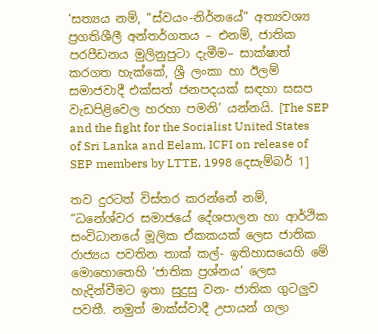‘සත්‍යය නම්, “ස්වයං-නිර්නයේ” අත්‍යවශ්‍ය ප්‍රගතිශීලී අන්තර්ගතය – එනම්, ජාතික පරපීඩනය මුලිනුපුටා දැමීම– සාක්ෂාත් කරගත හැක්කේ, ශ්‍රී ලංකා හා ඊලම් සමාජවාදී එක්සත් ජනපදයක් සඳහා සසප වැඩපිළිවෙල හරහා පමනි’ යන්නයි. [The SEP and the fight for the Socialist United States of Sri Lanka and Eelam, ICFI on release of SEP members by LTTE, 1998 දෙසැම්බර් 1]

තව දුරටත් විස්තර කරන්නේ නම්, “ධනේශ්වර සමාජයේ දේශපාලන හා ආර්ථික සංවිධානයේ මූලික ඒකකයක් ලෙස ජාතික රාජ්‍යය පවතින තාක් කල්- ඉතිහාසයෙහි මේ මොහොතෙහි ‘ජාතික ප්‍රශ්නය’ ලෙස හැදින්වීමට ඉතා සුදුසු වන- ජාතික ගුටලුව පවතී. නමුත් මාක්ස්වාදී උපායන් ගලා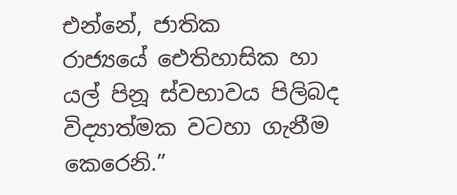එන්නේ, ජාතික රාජ්‍යයේ ‌ඓතිහාසික හා යල් පිනූ ස්වභාවය පිලිබද විද්‍යාත්මක වටහා ගැනීම කෙරෙනි.”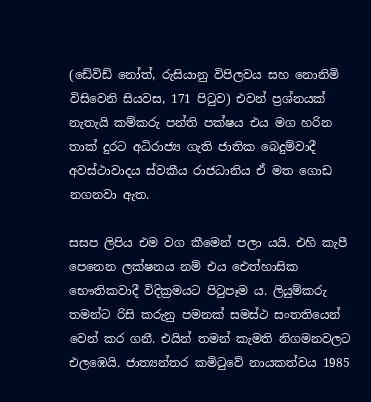(ඩේවිඩ් නෝත්, රුසියානු විපිලවය සහ නොනිමි විසිවෙනි සියවස, 171 පිටුව) එවන් ප්‍රශ්නයක් නැතැයි කම්කරු පන්ති පක්ෂය එය මග හරින තාක් දුරට අධිරාජ්‍ය ගැති ජාතික බෙදුම්වාදී අවස්ථාවාදය ස්වකීය රාජධානිය ඒ මත ගොඩ නගනවා ඇත.

සසප ලිපිය එම වග කීමෙන් පලා යයි. එහි කැපී පෙනෙන ලක්ෂනය නම් එය ඓත්හාසික භෞතිකවාදී විදික්‍රමයට පිටුපෑම ය. ලියුම්කරු තමන්ට රිසි කරුනු පමනක් සමස්ථ සංතතියෙන් වෙන් කර ගනී. එයින් තමන් කැමති නිගමනවලට එලඹෙයි. ජාත්‍යන්තර කමිටුවේ නායකත්වය 1985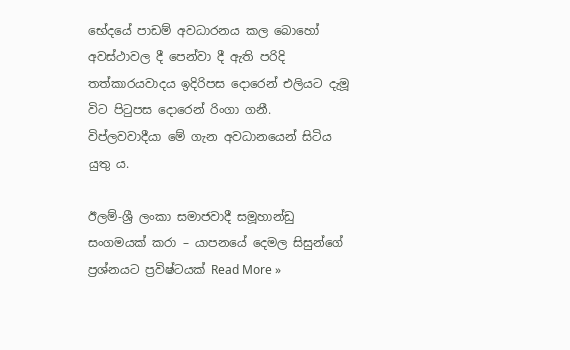භේදයේ පාඩම් අවධාරනය කල බොහෝ අවස්ථාවල දී පෙන්වා දී ඇති පරිදි තත්කාරයවාදය ඉදිරිපස දොරෙන් එලියට දැමූ විට පිටුපස දොරෙන් රිංගා ගනී. විප්ලවවාදීයා මේ ගැන අවධානයෙන් සිටිය යුතු ය.

ඊලම්-ශ්‍රී ලංකා සමාජවාදී සමූහාන්ඩු සංගමයක් කරා – යාපනයේ දෙමල සිසුන්ගේ ප්‍රශ්නයට ප්‍රවිෂ්ටයක් Read More »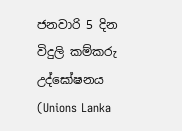ජනවාරි 5 දින විදුලි කම්කරු උද්ඝෝෂනය (Unions Lanka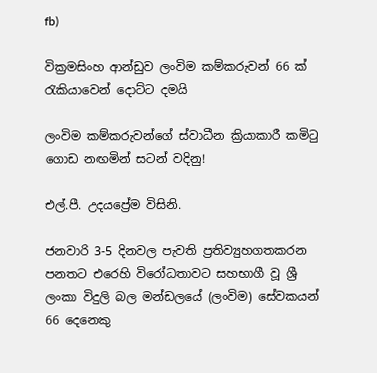fb)

වික්‍රමසිංහ ආන්ඩුව ලංවිම කම්කරුවන් 66 ක් රැකියාවෙන් දොට්ට දමයි

ලංවිම කම්කරුවන්ගේ ස්වාධීන ක්‍රියාකාරී කමිටු ගොඩ නඟමින් සටන් වදිනු!

එල්.පී. උදයප්‍රේම විසිනි.

ජනවාරි 3-5 දිනවල පැවති ප්‍රතිව්‍යුහගතකරන පනතට එරෙහි විරෝධතාවට සහභාගී වූ ශ්‍රී ලංකා විදුලි බල මන්ඩලයේ (ලංවිම) සේවකයන් 66 දෙනෙකු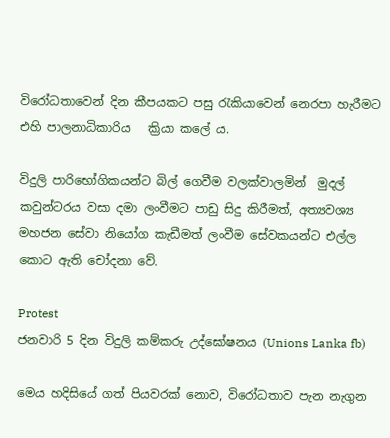විරෝධතාවෙන් දින කීපයකට පසු රැකියාවෙන් නෙරපා හැරීමට එහි පාලනාධිකාරිය   ක්‍රියා කලේ ය.

විදුලි පාරිභෝගිකයන්ට බිල් ගෙවීම වලක්වාලමින්  මුදල් කවුන්ටරය වසා දමා ලංවීමට පාඩු සිදු කිරීමත්, අත්‍යවශ්‍ය මහජන සේවා නියෝග කැඩීමත් ලංවීම සේවකයන්ට එල්ල කොට ඇති චෝදනා වේ.

Protest
ජනවාරි 5 දින විදුලි කම්කරු උද්ඝෝෂනය (Unions Lanka fb)

මෙය හදිසියේ ගත් පියවරක් නොව, විරෝධතාව පැන නැගුන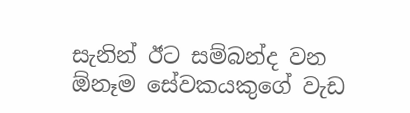සැනින් ඊට සම්බන්ද වන ඕනෑම සේවකයකුගේ වැඩ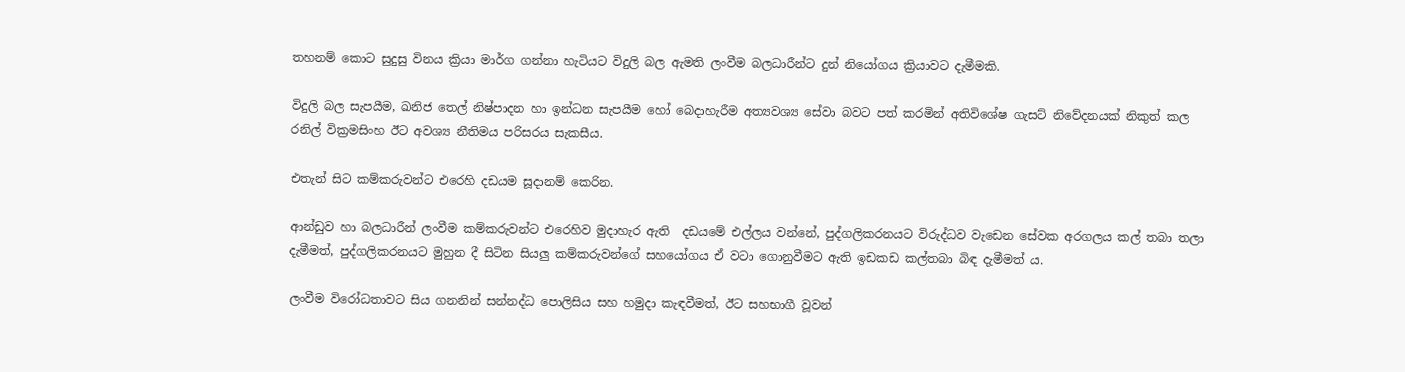තහනම් කොට සුදුසු විනය ක්‍රියා මාර්ග ගන්නා හැටියට විදුලි බල ඇමති ලංවීම බලධාරීන්ට දුන් නි‍යෝගය ක්‍රියාවට දැමීමකි.

විදුලි බල සැපයීම, ඛනිජ තෙල් නිෂ්පාදන හා ඉන්ධන සැපයීම හෝ බෙදාහැරීම අත්‍යවශ්‍ය සේවා බවට පත් කරමින් අතිවිශේෂ ගැසට් නිවේදනයක් නිකුත් කල රනිල් වික්‍රමසිංහ ඊට අවශ්‍ය නීතිමය පරිසරය සැකසීය.

එතැන් සිට කම්කරුවන්ට එරෙහි දඩයම සූදානම් කෙරින.

ආන්ඩුව හා බලධාරීන් ලංවීම කම්කරුවන්ට එරෙහිව මුදාහැර ඇති  දඩයමේ එල්ලය වන්නේ, පුද්ගලිකරනයට විරුද්ධව වැඩෙන සේවක අරගලය කල් තබා තලා දැමීමත්, පුද්ගලිකරනයට මුහුන දී සිටින සියලු කම්කරුවන්ගේ සහයෝගය ඒ වටා ගොනුවීමට ඇති ඉඩකඩ කල්තබා බිඳ දැමීමත් ය.

ලංවීම විරෝධතාවට සිය ගනනින් සන්නද්ධ පොලිසිය සහ හමුදා කැඳවීමත්, ඊට සහභාගී වූවන්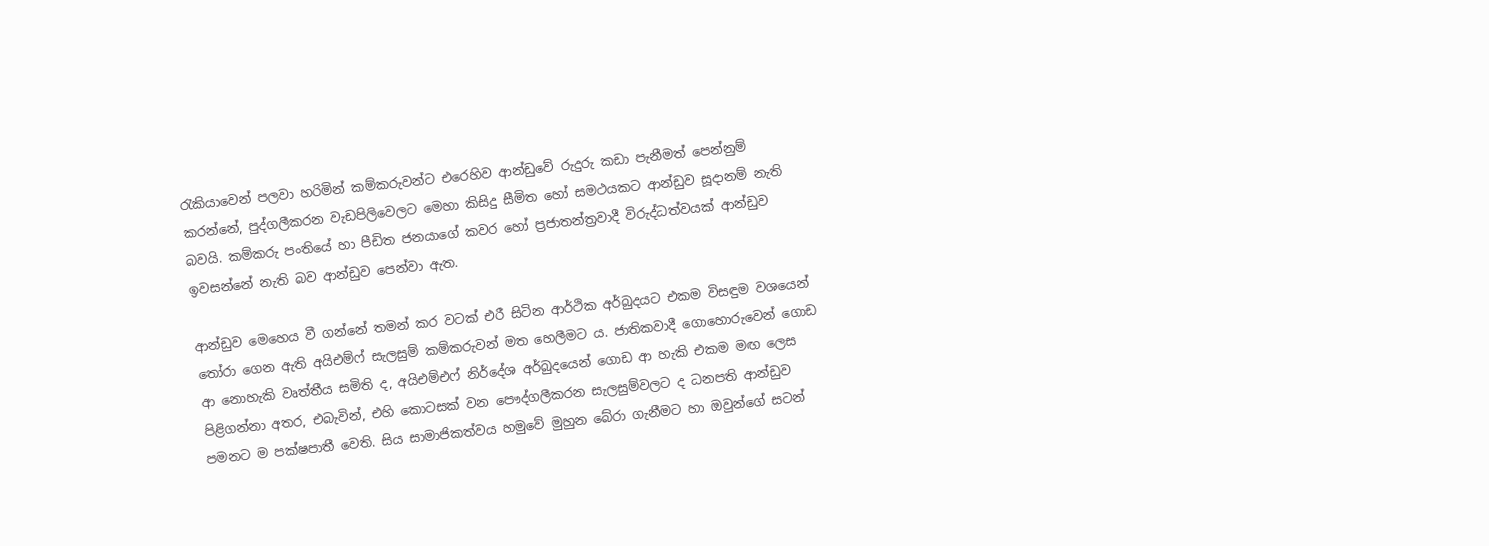රැකියාවෙන් පලවා හරිමින් කම්කරුවන්ට එරෙහිව ආන්ඩුවේ රුදුරු කඩා පැනීමත් පෙන්නුම් කරන්නේ, පුද්ගලීකරන වැඩපිලිවෙලට මෙහා කිසිදු සීමිත හෝ සමථයකට ආන්ඩුව සූදානම් නැති බවයි. කම්කරු පංතියේ හා පීඩිත ජනයාගේ කවර හෝ ප්‍රජාතන්ත්‍රවාදී විරුද්ධත්වයක් ආන්ඩුව ඉවසන්නේ නැති බව ආන්ඩුව පෙන්වා ඇත.

ආන්ඩුව මෙහෙය වී ගන්නේ තමන් කර වටක් එරී සිටින ආර්ථික අර්බුදයට එකම විසඳුම වශයෙන් තෝරා ගෙන ඇති අයිඑම්ෆ් සැලසුම් කම්කරුවන් මත හෙලීමට ය. ජාතිකවාදී ගොහොරුවෙන් ගොඩ ආ නොහැකි වෘත්තීය සමිති ද, අයිඑම්එෆ් නිර්දේශ අර්බුදයෙන් ගොඩ ආ හැකි එකම මඟ ලෙස පිළිගන්නා අතර, එබැවින්, එහි කොටසක් වන පෞද්ගලීකරන සැලසුම්වලට ද ධනපති ආන්ඩුව පමනට ම පක්ෂපාතී වෙති. සිය සාමාජිකත්වය හමුවේ මුහුන බේරා ගැනීමට හා ඔවුන්ගේ සටන්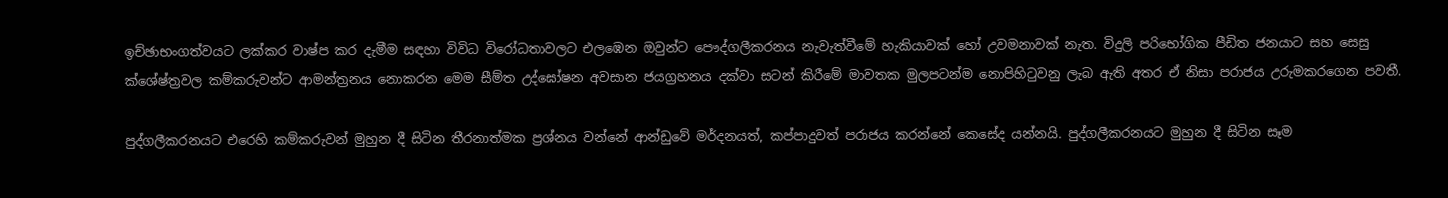ඉච්ඡාභංගත්වයට ලක්කර වාෂ්ප කර දැමීම සඳහා විවිධ විරෝධතාවලට එලඹෙන ඔවුන්ට පෞද්ගලීකරනය නැවැත්වීමේ හැකියාවක් හෝ උවමනාවක් නැත. විදුලි පරිභෝගික පීඩිත ජනයාට සහ සෙසු ක්ශේෂ්ත්‍රවල කම්කරුවන්ට ආමන්ත්‍රනය නොකරන මෙම සීම්ත උද්ඝෝෂන අවසාන ජයග්‍රහනය දක්වා සටන් කිරීමේ මාවතක මුලපටන්ම නොපිහිටුවනු ලැබ ඇති අතර ඒ නිසා පරාජය උරුමකරගෙන පවතී.

පුද්ගලීකරනයට එරෙහි කම්කරුවන් මුහුන දී සිටින තීරනාත්මක ප්‍රශ්නය වන්නේ ආන්ඩුවේ මර්දනයත්, කප්පාදුවත් පරාජය කරන්නේ කෙසේද යන්නයි. පුද්ගලීකරනයට මුහුන දී සිටින සෑම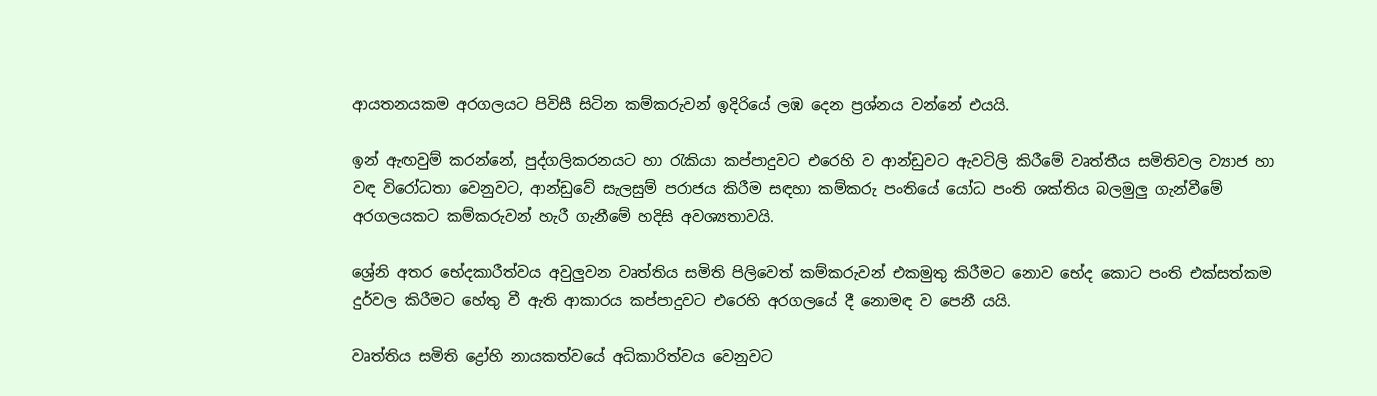ආයතනයකම අරගලයට පිවිසී සිටින කම්කරුවන් ඉදිරියේ ලඹ දෙන ප්‍රශ්නය වන්නේ එයයි.

ඉන් ඇඟවුම් කරන්නේ, පුද්ගලිකරනයට හා රැකියා කප්පාදුවට එරෙහි ව ආන්ඩුවට ඇවටිලි කිරීමේ වෘත්තීය සමිතිවල ව්‍යාජ හා වඳ විරෝධතා වෙනුවට, ආන්ඩුවේ සැලසුම් පරාජය කිරීම සඳහා කම්කරු පංතියේ යෝධ පංති ශක්තිය බලමුලු ගැන්වීමේ අරගලයකට කම්කරුවන් හැරී ගැනීමේ හදිසි අවශ්‍යතාවයි.

ශ්‍රේනි අතර භේදකාරීත්වය අවුලුවන වෘත්තිය සමිති පිලිවෙත් කම්කරුවන් එකමුතු කිරීමට නොව භේද කොට පංති එක්සත්කම දුර්වල කිරීමට හේතු වී ඇති ආකාරය කප්පාදුවට එරෙහි අරගලයේ දී නොමඳ ව පෙනී යයි.

වෘත්තිය සමිති ද්‍රෝහි නායකත්වයේ අධිකාරිත්වය වෙනුවට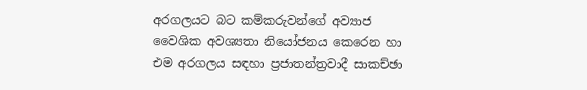අරගලයට බට කම්කරුවන්ගේ අව්‍යාජ වෛශික අවශ්‍යතා නියෝජනය කෙරෙන හා එම අරගලය සඳහා ප්‍රජාතන්ත්‍රවාදී සාකච්ඡා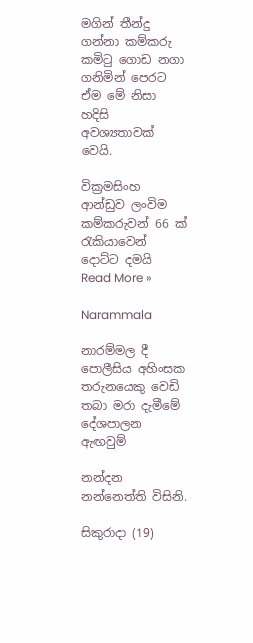මගින් තීන්දු ගන්නා කම්කරු කමිටු ගොඩ නගා ගනිමින් පෙරට ඒම මේ නිසා හදිසි අවශ්‍යතාවක් වෙයි.

වික්‍රමසිංහ ආන්ඩුව ලංවිම කම්කරුවන් 66 ක් රැකියාවෙන් දොට්ට දමයි Read More »

Narammala

නාරම්මල දී පොලීසිය අහිංසක තරුනයෙකු වෙඩි තබා මරා දැමීමේ දේශපාලන ඇඟවුම්

නන්දන නන්නෙත්ති විසිනි.

සිකුරාදා (19)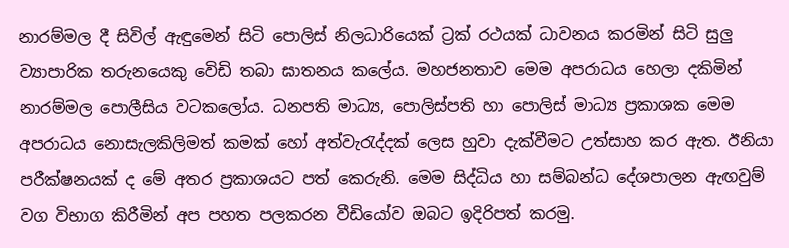නාරම්මල දී සිවිල් ඇඳුමෙන් සිටි පොලිස් නිලධාරියෙක් ට්‍රක් රථයක් ධාවනය කරමින් සිටි සුලු ව්‍යාපාරික තරුනයෙකු වෙිඩි තබා ඝාතනය කලේය. මහජනතාව මෙම අපරාධය හෙලා දකිමින් නාරම්මල පොලීසිය වටකලෝය. ධනපති මාධ්‍ය, පොලිස්පති හා පොලිස් මාධ්‍ය ප්‍රකාශක මෙම අපරාධය නොසැලකිලිමත් කමක් හෝ අත්වැරැද්දක් ලෙස හුවා දැක්වීමට උත්සාහ කර ඇත. ඊනියා පරීක්ෂනයක් ද මේ අතර ප්‍රකාශයට පත් කෙරුනි. මෙම සිද්ධිය හා සම්බන්ධ දේශපාලන ඇඟවුම් වග විභාග කිරීමින් අප පහත පලකරන වීඩියෝව ඔබට ඉදිරිපත් කරමු.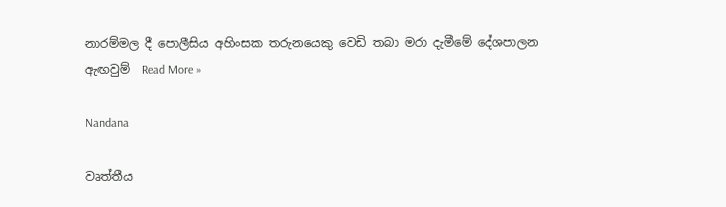නාරම්මල දී පොලීසිය අහිංසක තරුනයෙකු වෙඩි තබා මරා දැමීමේ දේශපාලන ඇඟවුම්  Read More »

Nandana

වෘත්තීය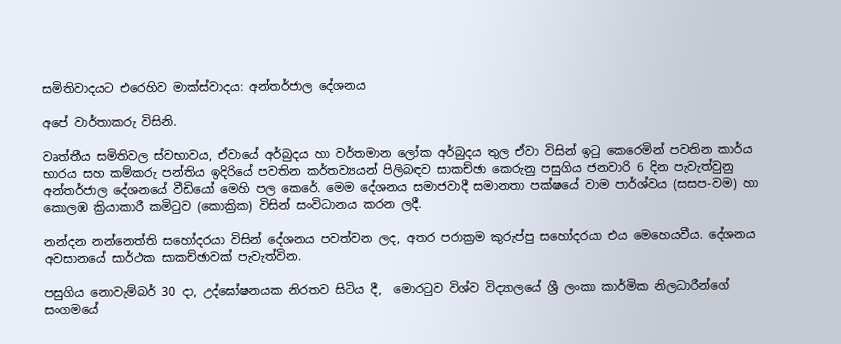සමිතිවාදයට එරෙහිව මාක්ස්වාදය: අන්තර්ජාල දේශනය

අපේ වාර්තාකරු විසිනි.

වෘත්තීය සමිතිවල ස්වභාවය, ඒවායේ අර්බුදය හා වර්තමාන ලෝක අර්බුදය තුල ඒවා විසින් ඉටු කෙරෙමින් පවතින කාර්ය භාරය සහ කම්කරු පන්තිය ඉදිරියේ පවතින කර්තව්‍යයන් පිලිබඳව සාකච්ඡා කෙරුනු පසුගිය ජනවාරි 6 දින පැවැත්වුනු අන්තර්ජාල දේශනයේ වීඩියෝ මෙහි පල කෙරේ. මෙම දේශනය සමාජවාදී සමානතා පක්ෂයේ වාම පාර්ශ්වය (සසප-වම) හා කොලඹ ක්‍රියාකාරී කමිටුව (කොක්‍රික) විසින් සංවිධානය කරන ලදී.

නන්දන නන්නෙත්ති සහෝදරයා විසින් දේශනය පවත්වන ලද, අතර පරාක්‍රම කුරුප්පු සහෝදරයා එය මෙහෙයවීය. දේශනය අවසානයේ සාර්ථක සාකච්ඡාවක් පැවැත්වින.

පසුගිය නොවැම්බර් 30 දා, උද්ඝෝෂනයක නිරතව සිටිය දී,  මොරටුව විශ්ව විද්‍යාලයේ ශ්‍රී ලංකා කාර්මික නිලධාරීන්ගේ සංගමයේ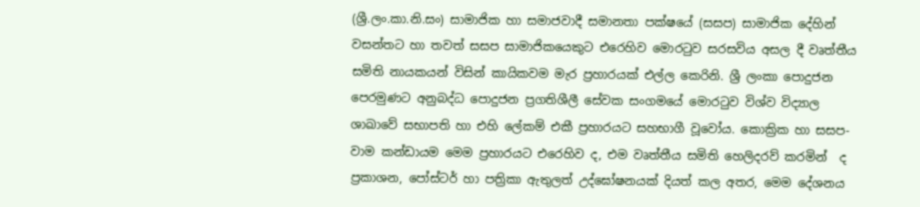(ශ්‍රී.ලං.කා.නි.සං) සාමාජික හා සමාජවාදී සමානතා පක්ෂයේ (සසප) සාමාජික දේහින් වසන්තට හා තවත් සසප සාමාජිකයෙකුට එරෙහිව මොරටුව සරසවිය අසල දී වෘත්තීය සමිති නායකයන් විසින් කායිකවම මැර ප්‍රහාරයක් එල්ල කෙරිනි. ශ්‍රී ලංකා පොදුජන පෙරමුණට අනුබද්ධ පොදුජන ප්‍රගතිශීලී සේවක සංගමයේ මොරටුව විශ්ව විද්‍යාල ශාඛාවේ සභාපති හා එහි ලේකම් එකී ප්‍රහාරයට සහභාගී වූවෝය. කොක්‍රික හා සසප-වාම කන්ඩායම මෙම ප්‍රහාරයට එරෙහිව ද, එම වෘත්තීය සමිති හෙලිදරව් කරමින්  ද ප්‍රකාශන, පෝස්ටර් හා පත්‍රිකා ඇතුලත් උද්ඝෝෂනයක් දියත් කල අතර, මෙම දේශනය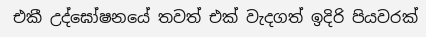එකී උද්ඝෝෂනයේ තවත් එක් වැදගත් ඉදිරි පියවරක්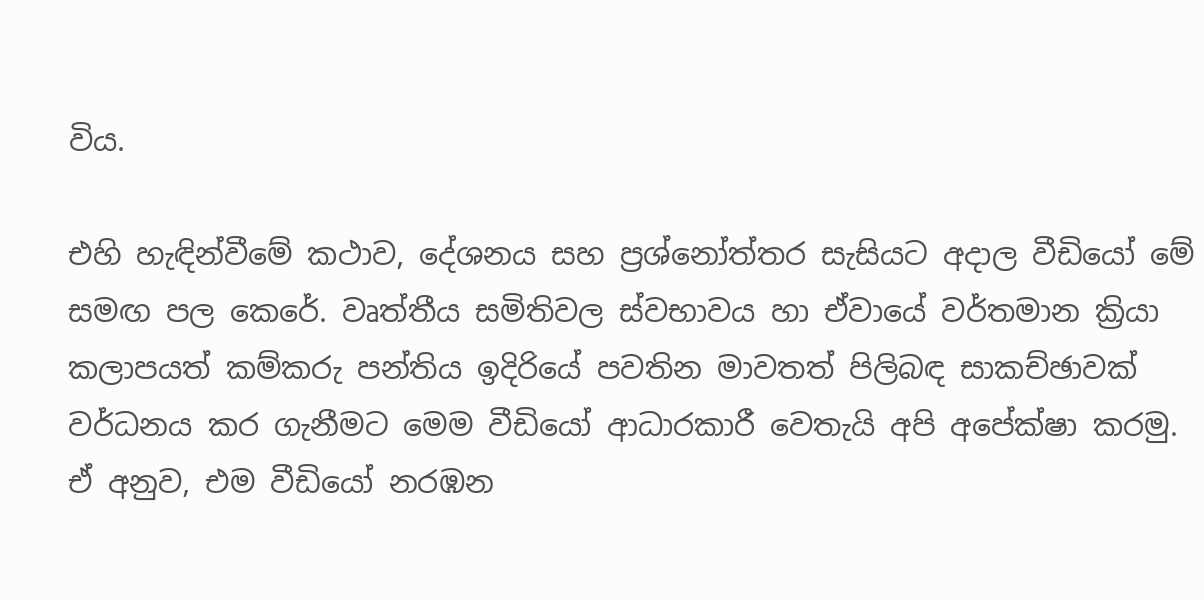විය.

එහි හැඳින්වීමේ කථාව, දේශනය සහ ප්‍රශ්නෝත්තර සැසියට අදාල වීඩියෝ මේ සමඟ පල කෙරේ. වෘත්තීය සමිතිවල ස්වභාවය හා ඒවායේ වර්තමාන ක්‍රියා කලාපයත් කම්කරු පන්තිය ඉදිරියේ පවතින මාවතත් පිලිබඳ සාකච්ඡාවක් වර්ධනය කර ගැනීමට මෙම වීඩියෝ ආධාරකාරී වෙතැයි අපි අපේක්ෂා කරමු. ඒ අනුව, එම වීඩියෝ නරඹන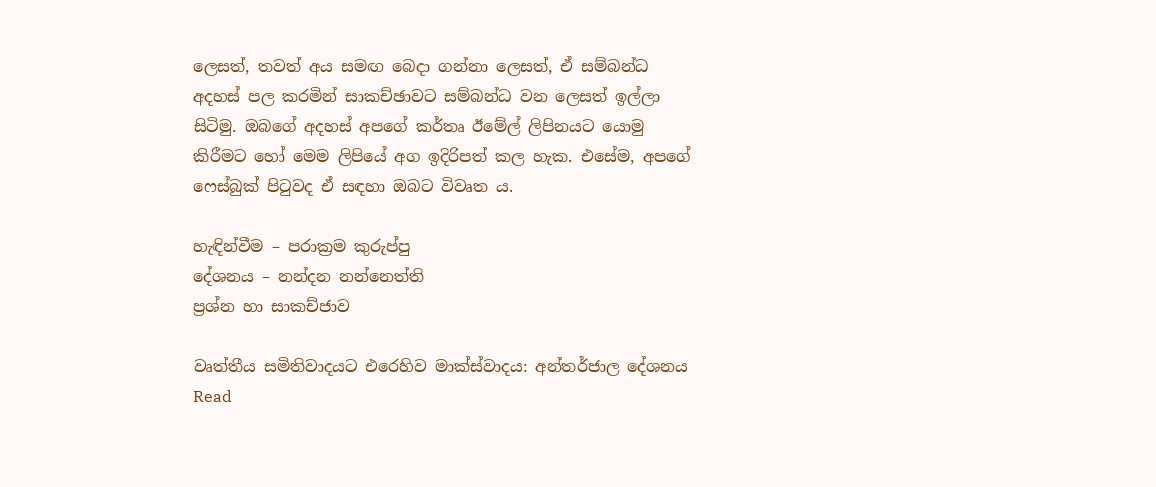ලෙසත්, තවත් අය සමඟ බෙදා ගන්නා ලෙසත්, ඒ සම්බන්ධ අදහස් පල කරමින් සාකච්ඡාවට සම්බන්ධ වන ලෙසත් ඉල්ලා සිටිමු. ඔබගේ අදහස් අපගේ කර්තෘ ඊමේල් ලිපිනයට යොමු කිරීමට හෝ මෙම ලිපියේ අග ඉදිරිපත් කල හැක. එසේම, අපගේ ෆෙස්බුක් පිටුවද ඒ සඳහා ඔබට විවෘත ය.

හැඳින්වීම – පරාක්‍රම කුරුප්පු
දේශනය – නන්දන නන්නෙත්ති
ප්‍රශ්න හා සාකච්ජාව

වෘත්තීය සමිතිවාදයට එරෙහිව මාක්ස්වාදය: අන්තර්ජාල දේශනය  Read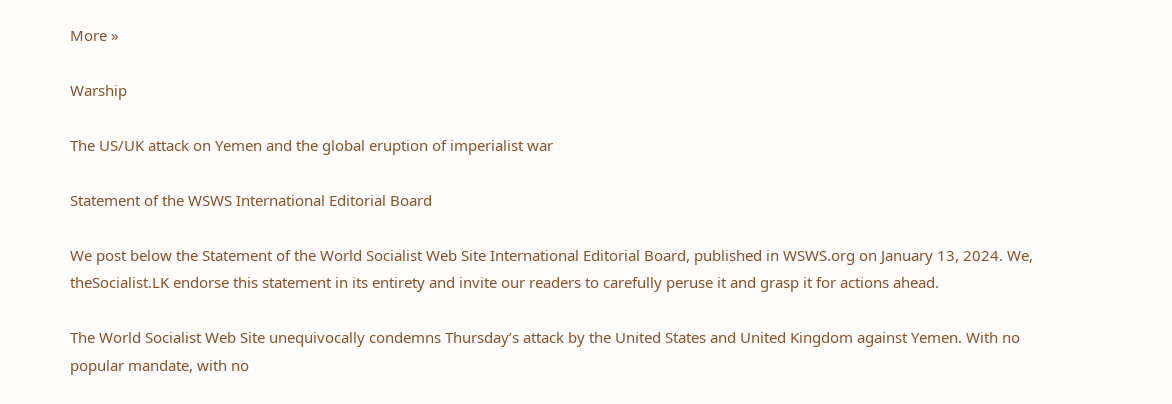More »

Warship

The US/UK attack on Yemen and the global eruption of imperialist war

Statement of the WSWS International Editorial Board

We post below the Statement of the World Socialist Web Site International Editorial Board, published in WSWS.org on January 13, 2024. We, theSocialist.LK endorse this statement in its entirety and invite our readers to carefully peruse it and grasp it for actions ahead.

The World Socialist Web Site unequivocally condemns Thursday’s attack by the United States and United Kingdom against Yemen. With no popular mandate, with no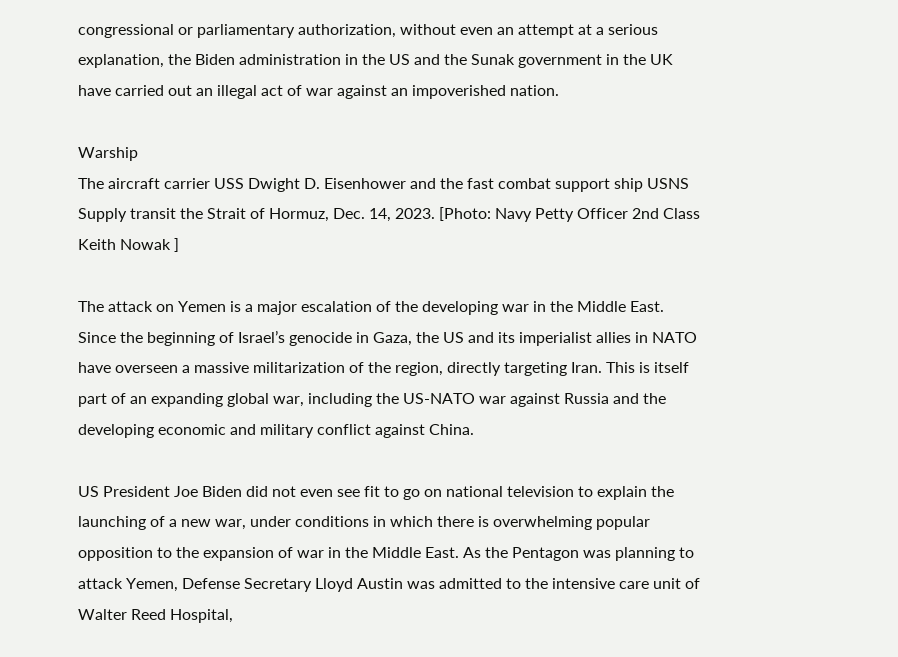congressional or parliamentary authorization, without even an attempt at a serious explanation, the Biden administration in the US and the Sunak government in the UK have carried out an illegal act of war against an impoverished nation.

Warship
The aircraft carrier USS Dwight D. Eisenhower and the fast combat support ship USNS Supply transit the Strait of Hormuz, Dec. 14, 2023. [Photo: Navy Petty Officer 2nd Class Keith Nowak ]

The attack on Yemen is a major escalation of the developing war in the Middle East. Since the beginning of Israel’s genocide in Gaza, the US and its imperialist allies in NATO have overseen a massive militarization of the region, directly targeting Iran. This is itself part of an expanding global war, including the US-NATO war against Russia and the developing economic and military conflict against China.

US President Joe Biden did not even see fit to go on national television to explain the launching of a new war, under conditions in which there is overwhelming popular opposition to the expansion of war in the Middle East. As the Pentagon was planning to attack Yemen, Defense Secretary Lloyd Austin was admitted to the intensive care unit of Walter Reed Hospital,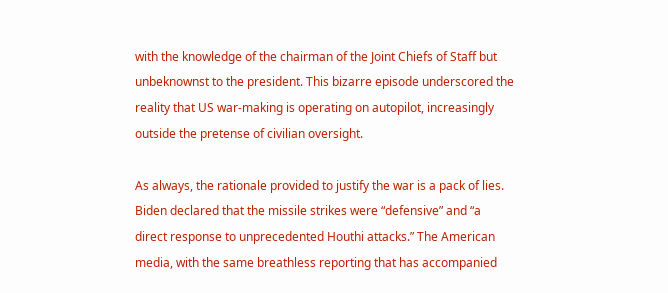with the knowledge of the chairman of the Joint Chiefs of Staff but unbeknownst to the president. This bizarre episode underscored the reality that US war-making is operating on autopilot, increasingly outside the pretense of civilian oversight.

As always, the rationale provided to justify the war is a pack of lies. Biden declared that the missile strikes were “defensive” and “a direct response to unprecedented Houthi attacks.” The American media, with the same breathless reporting that has accompanied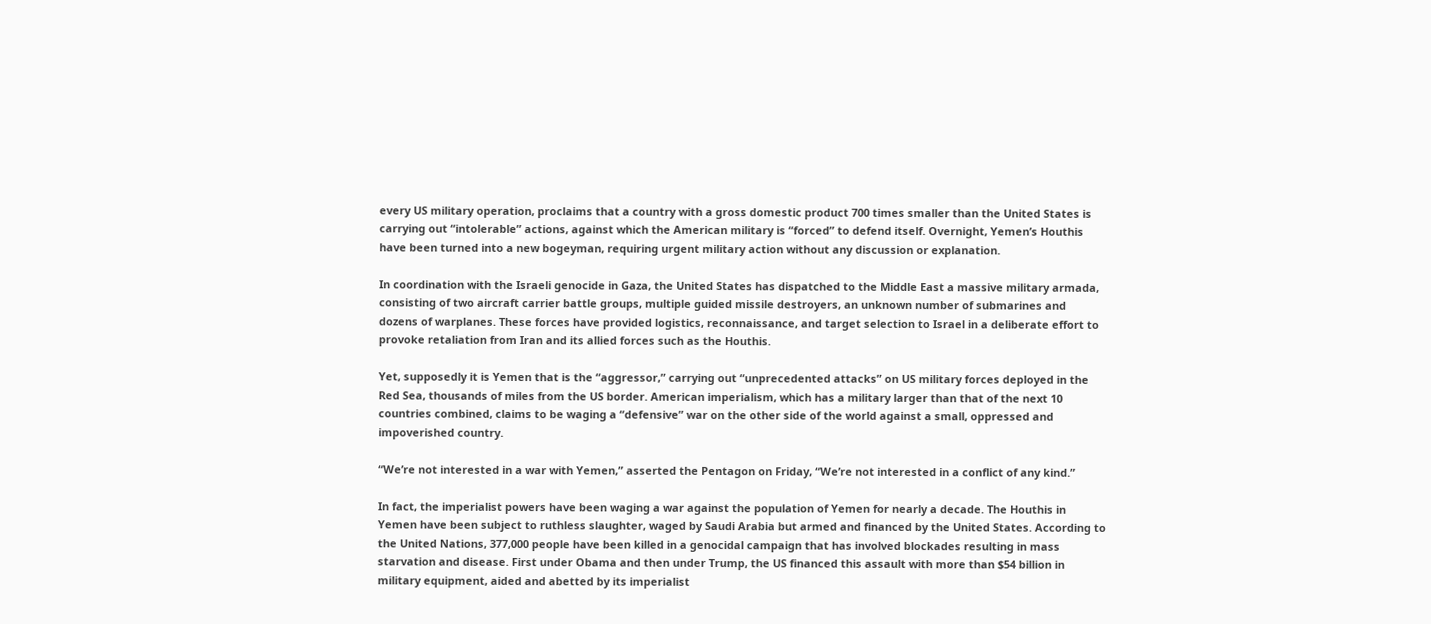every US military operation, proclaims that a country with a gross domestic product 700 times smaller than the United States is carrying out “intolerable” actions, against which the American military is “forced” to defend itself. Overnight, Yemen’s Houthis have been turned into a new bogeyman, requiring urgent military action without any discussion or explanation.

In coordination with the Israeli genocide in Gaza, the United States has dispatched to the Middle East a massive military armada, consisting of two aircraft carrier battle groups, multiple guided missile destroyers, an unknown number of submarines and dozens of warplanes. These forces have provided logistics, reconnaissance, and target selection to Israel in a deliberate effort to provoke retaliation from Iran and its allied forces such as the Houthis.

Yet, supposedly it is Yemen that is the “aggressor,” carrying out “unprecedented attacks” on US military forces deployed in the Red Sea, thousands of miles from the US border. American imperialism, which has a military larger than that of the next 10 countries combined, claims to be waging a “defensive” war on the other side of the world against a small, oppressed and impoverished country.

“We’re not interested in a war with Yemen,” asserted the Pentagon on Friday, “We’re not interested in a conflict of any kind.”

In fact, the imperialist powers have been waging a war against the population of Yemen for nearly a decade. The Houthis in Yemen have been subject to ruthless slaughter, waged by Saudi Arabia but armed and financed by the United States. According to the United Nations, 377,000 people have been killed in a genocidal campaign that has involved blockades resulting in mass starvation and disease. First under Obama and then under Trump, the US financed this assault with more than $54 billion in military equipment, aided and abetted by its imperialist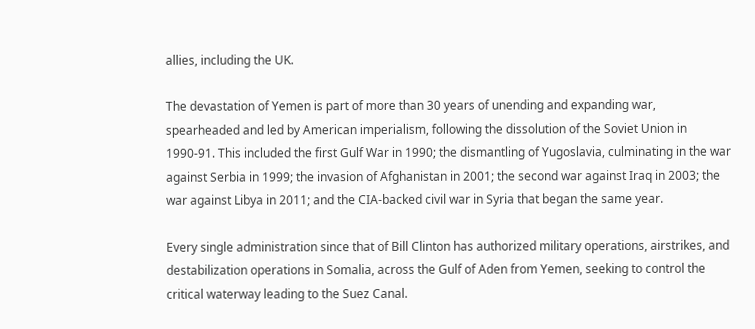allies, including the UK.

The devastation of Yemen is part of more than 30 years of unending and expanding war, spearheaded and led by American imperialism, following the dissolution of the Soviet Union in 1990-91. This included the first Gulf War in 1990; the dismantling of Yugoslavia, culminating in the war against Serbia in 1999; the invasion of Afghanistan in 2001; the second war against Iraq in 2003; the war against Libya in 2011; and the CIA-backed civil war in Syria that began the same year.

Every single administration since that of Bill Clinton has authorized military operations, airstrikes, and destabilization operations in Somalia, across the Gulf of Aden from Yemen, seeking to control the critical waterway leading to the Suez Canal.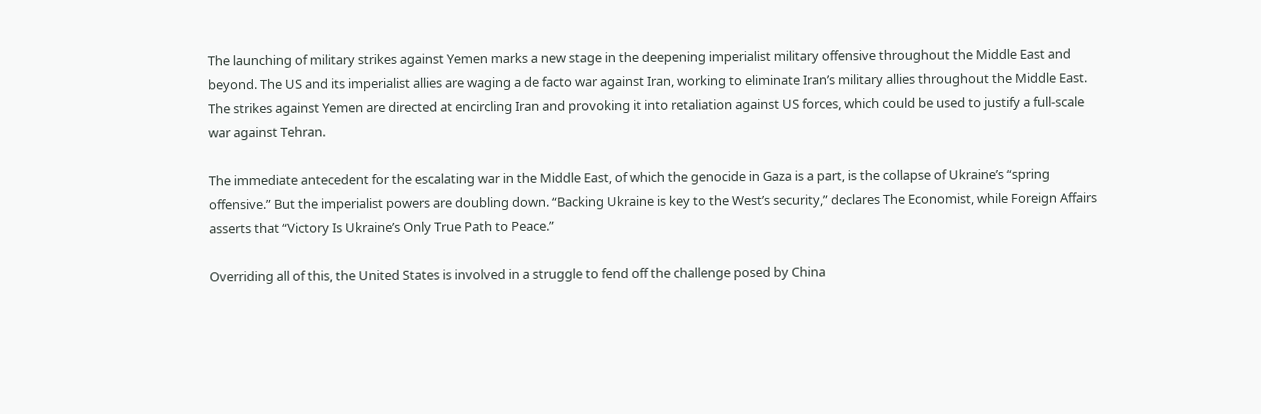The launching of military strikes against Yemen marks a new stage in the deepening imperialist military offensive throughout the Middle East and beyond. The US and its imperialist allies are waging a de facto war against Iran, working to eliminate Iran’s military allies throughout the Middle East. The strikes against Yemen are directed at encircling Iran and provoking it into retaliation against US forces, which could be used to justify a full-scale war against Tehran.

The immediate antecedent for the escalating war in the Middle East, of which the genocide in Gaza is a part, is the collapse of Ukraine’s “spring offensive.” But the imperialist powers are doubling down. “Backing Ukraine is key to the West’s security,” declares The Economist, while Foreign Affairs asserts that “Victory Is Ukraine’s Only True Path to Peace.”

Overriding all of this, the United States is involved in a struggle to fend off the challenge posed by China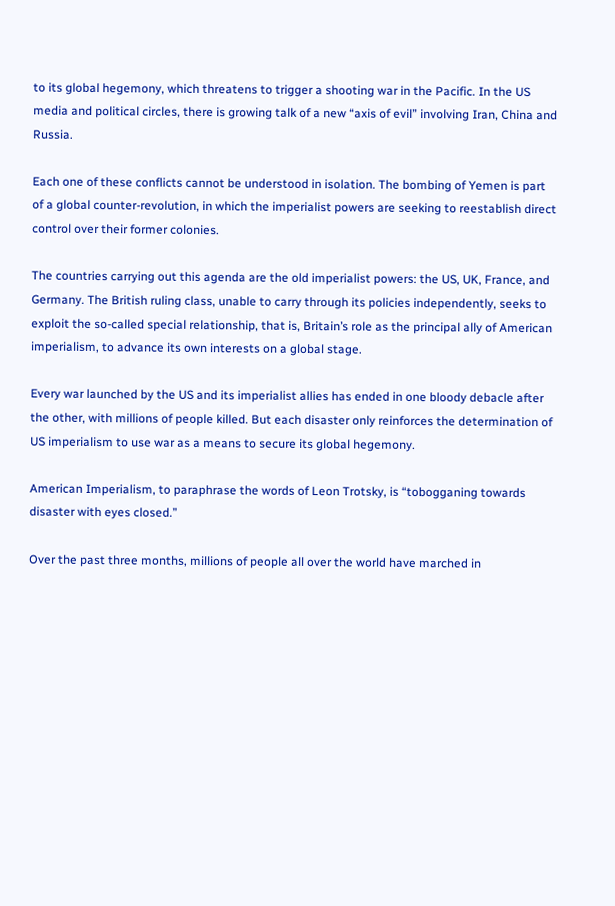to its global hegemony, which threatens to trigger a shooting war in the Pacific. In the US media and political circles, there is growing talk of a new “axis of evil” involving Iran, China and Russia.

Each one of these conflicts cannot be understood in isolation. The bombing of Yemen is part of a global counter-revolution, in which the imperialist powers are seeking to reestablish direct control over their former colonies.

The countries carrying out this agenda are the old imperialist powers: the US, UK, France, and Germany. The British ruling class, unable to carry through its policies independently, seeks to exploit the so-called special relationship, that is, Britain’s role as the principal ally of American imperialism, to advance its own interests on a global stage.

Every war launched by the US and its imperialist allies has ended in one bloody debacle after the other, with millions of people killed. But each disaster only reinforces the determination of US imperialism to use war as a means to secure its global hegemony.

American Imperialism, to paraphrase the words of Leon Trotsky, is “tobogganing towards disaster with eyes closed.”

Over the past three months, millions of people all over the world have marched in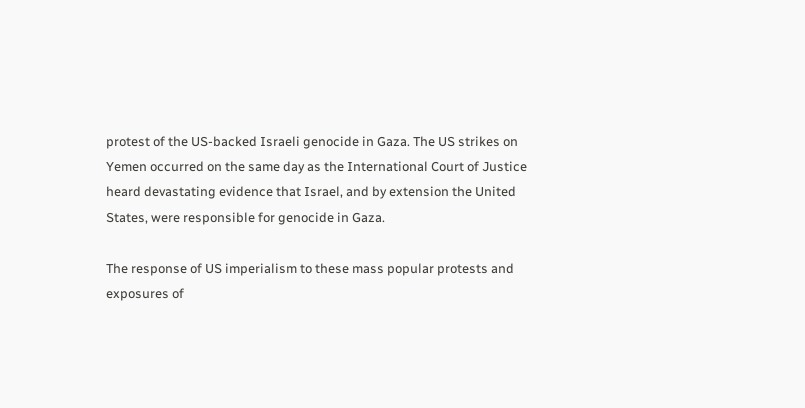protest of the US-backed Israeli genocide in Gaza. The US strikes on Yemen occurred on the same day as the International Court of Justice heard devastating evidence that Israel, and by extension the United States, were responsible for genocide in Gaza.

The response of US imperialism to these mass popular protests and exposures of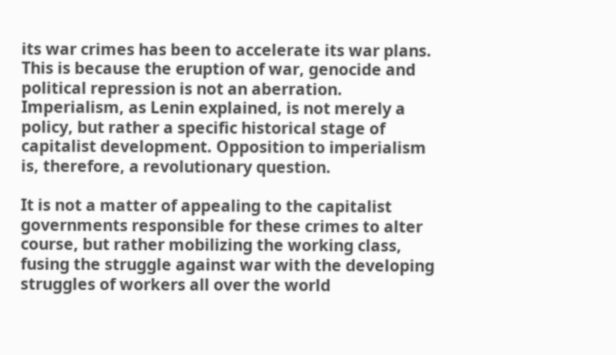its war crimes has been to accelerate its war plans. This is because the eruption of war, genocide and political repression is not an aberration. Imperialism, as Lenin explained, is not merely a policy, but rather a specific historical stage of capitalist development. Opposition to imperialism is, therefore, a revolutionary question.

It is not a matter of appealing to the capitalist governments responsible for these crimes to alter course, but rather mobilizing the working class, fusing the struggle against war with the developing struggles of workers all over the world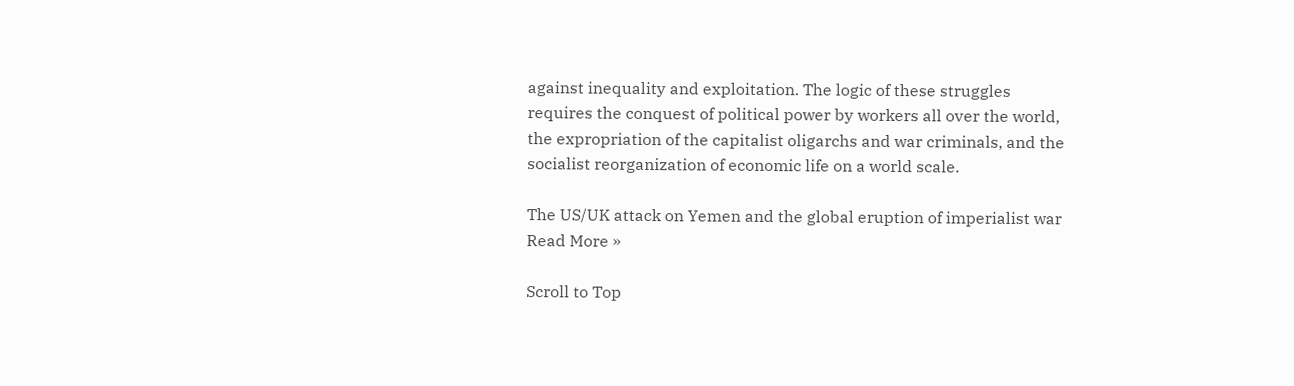against inequality and exploitation. The logic of these struggles requires the conquest of political power by workers all over the world, the expropriation of the capitalist oligarchs and war criminals, and the socialist reorganization of economic life on a world scale.

The US/UK attack on Yemen and the global eruption of imperialist war Read More »

Scroll to Top